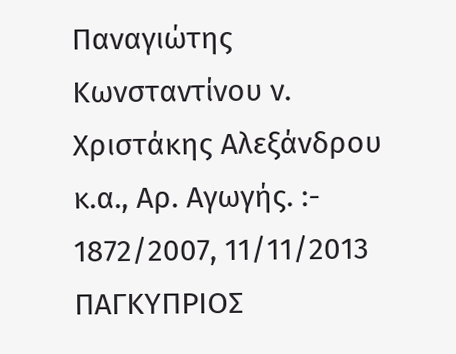Παναγιώτης Κωνσταντίνου ν. Χριστάκης Αλεξάνδρου κ.α., Αρ. Αγωγής. :- 1872/2007, 11/11/2013 ΠΑΓΚΥΠΡΙΟΣ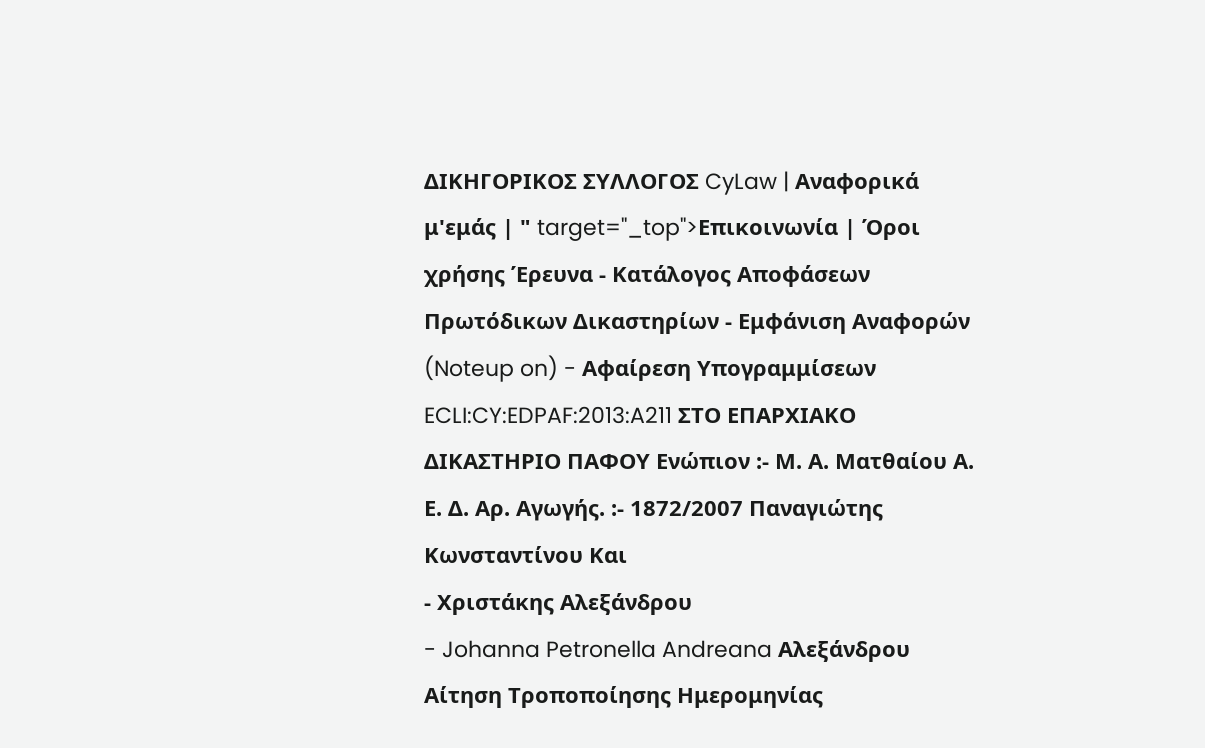ΔΙΚΗΓΟΡΙΚΟΣ ΣΥΛΛΟΓΟΣ CyLaw | Αναφορικά μ'εμάς | " target="_top">Επικοινωνία | Όροι χρήσης Έρευνα - Κατάλογος Αποφάσεων Πρωτόδικων Δικαστηρίων - Εμφάνιση Αναφορών (Noteup on) - Αφαίρεση Υπογραμμίσεων ECLI:CY:EDPAF:2013:A211 ΣΤΟ ΕΠΑΡΧΙΑΚΟ ΔΙΚΑΣΤΗΡΙΟ ΠΑΦΟΥ Ενώπιον :- Μ. Α. Ματθαίου Α. Ε. Δ. Αρ. Αγωγής. :- 1872/2007 Παναγιώτης Κωνσταντίνου Και
- Χριστάκης Αλεξάνδρου
- Johanna Petronella Andreana Αλεξάνδρου Αίτηση Τροποποίησης Ημερομηνίας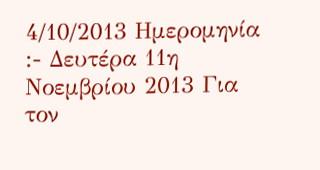4/10/2013 Ημερομηνία :- Δευτέρα 11η Νοεμβρίου 2013 Για τον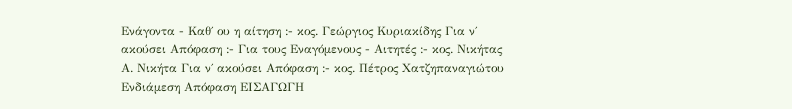Ενάγοντα - Καθ΄ ου η αίτηση :- κος. Γεώργιος Κυριακίδης Για ν΄ ακούσει Απόφαση :- Για τους Εναγόμενους - Αιτητές :- κος. Νικήτας Α. Νικήτα Για ν΄ ακούσει Απόφαση :- κος. Πέτρος Χατζηπαναγιώτου Ενδιάμεση Απόφαση ΕΙΣΑΓΩΓΗ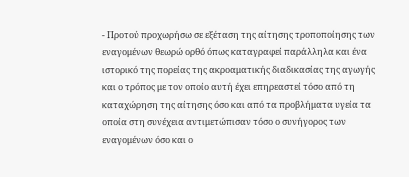- Προτού προχωρήσω σε εξέταση της αίτησης τροποποίησης των εναγομένων θεωρώ ορθό όπως καταγραφεί παράλληλα και ένα ιστορικό της πορείας της ακροαματικής διαδικασίας της αγωγής και ο τρόπος με τον οποίο αυτή έχει επηρεαστεί τόσο από τη καταχώρηση της αίτησης όσο και από τα προβλήματα υγεία τα οποία στη συνέχεια αντιμετώπισαν τόσο ο συνήγορος των εναγομένων όσο και ο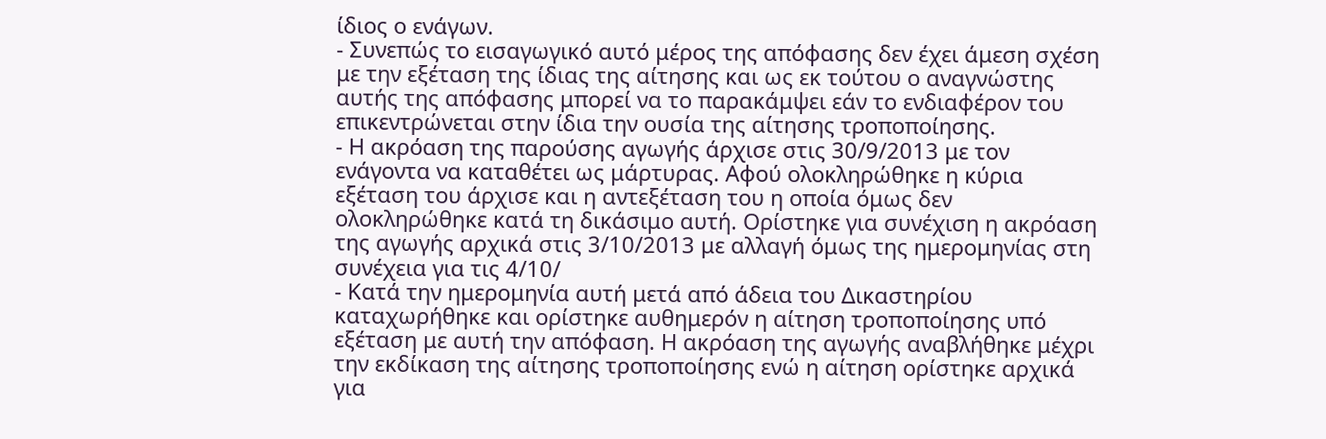ίδιος ο ενάγων.
- Συνεπώς το εισαγωγικό αυτό μέρος της απόφασης δεν έχει άμεση σχέση με την εξέταση της ίδιας της αίτησης και ως εκ τούτου ο αναγνώστης αυτής της απόφασης μπορεί να το παρακάμψει εάν το ενδιαφέρον του επικεντρώνεται στην ίδια την ουσία της αίτησης τροποποίησης.
- Η ακρόαση της παρούσης αγωγής άρχισε στις 30/9/2013 με τον ενάγοντα να καταθέτει ως μάρτυρας. Αφού ολοκληρώθηκε η κύρια εξέταση του άρχισε και η αντεξέταση του η οποία όμως δεν ολοκληρώθηκε κατά τη δικάσιμο αυτή. Ορίστηκε για συνέχιση η ακρόαση της αγωγής αρχικά στις 3/10/2013 με αλλαγή όμως της ημερομηνίας στη συνέχεια για τις 4/10/
- Κατά την ημερομηνία αυτή μετά από άδεια του Δικαστηρίου καταχωρήθηκε και ορίστηκε αυθημερόν η αίτηση τροποποίησης υπό εξέταση με αυτή την απόφαση. Η ακρόαση της αγωγής αναβλήθηκε μέχρι την εκδίκαση της αίτησης τροποποίησης ενώ η αίτηση ορίστηκε αρχικά για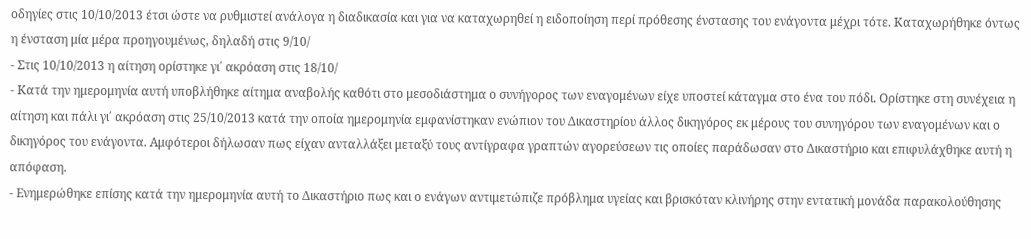οδηγίες στις 10/10/2013 έτσι ώστε να ρυθμιστεί ανάλογα η διαδικασία και για να καταχωρηθεί η ειδοποίηση περί πρόθεσης ένστασης του ενάγοντα μέχρι τότε. Καταχωρήθηκε όντως η ένσταση μία μέρα προηγουμένως, δηλαδή στις 9/10/
- Στις 10/10/2013 η αίτηση ορίστηκε γι΄ ακρόαση στις 18/10/
- Κατά την ημερομηνία αυτή υποβλήθηκε αίτημα αναβολής καθότι στο μεσοδιάστημα ο συνήγορος των εναγομένων είχε υποστεί κάταγμα στο ένα του πόδι. Ορίστηκε στη συνέχεια η αίτηση και πάλι γι΄ ακρόαση στις 25/10/2013 κατά την οποία ημερομηνία εμφανίστηκαν ενώπιον του Δικαστηρίου άλλος δικηγόρος εκ μέρους του συνηγόρου των εναγομένων και ο δικηγόρος του ενάγοντα. Αμφότεροι δήλωσαν πως είχαν ανταλλάξει μεταξύ τους αντίγραφα γραπτών αγορεύσεων τις οποίες παράδωσαν στο Δικαστήριο και επιφυλάχθηκε αυτή η απόφαση.
- Ενημερώθηκε επίσης κατά την ημερομηνία αυτή το Δικαστήριο πως και ο ενάγων αντιμετώπιζε πρόβλημα υγείας και βρισκόταν κλινήρης στην εντατική μονάδα παρακολούθησης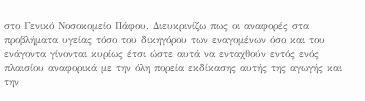στο Γενικό Νοσοκομείο Πάφου. Διευκρινίζω πως οι αναφορές στα προβλήματα υγείας τόσο του δικηγόρου των εναγομένων όσο και του ενάγοντα γίνονται κυρίως έτσι ώστε αυτά να ενταχθούν εντός ενός πλαισίου αναφορικά με την όλη πορεία εκδίκασης αυτής της αγωγής και την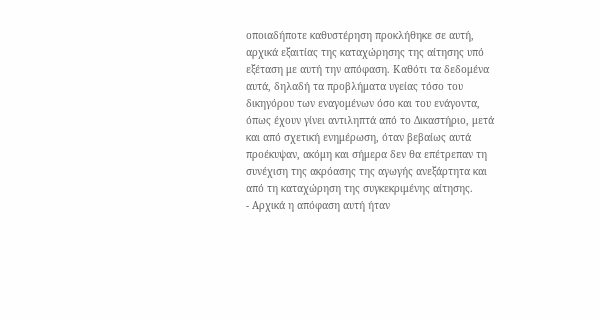οποιαδήποτε καθυστέρηση προκλήθηκε σε αυτή, αρχικά εξαιτίας της καταχώρησης της αίτησης υπό εξέταση με αυτή την απόφαση. Καθότι τα δεδομένα αυτά, δηλαδή τα προβλήματα υγείας τόσο του δικηγόρου των εναγομένων όσο και του ενάγοντα, όπως έχουν γίνει αντιληπτά από το Δικαστήριο, μετά και από σχετική ενημέρωση, όταν βεβαίως αυτά προέκυψαν, ακόμη και σήμερα δεν θα επέτρεπαν τη συνέχιση της ακρόασης της αγωγής ανεξάρτητα και από τη καταχώρηση της συγκεκριμένης αίτησης.
- Αρχικά η απόφαση αυτή ήταν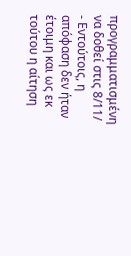προγραμματισμένη να δοθεί στις 8/11/
- Εντούτοις, η απόφαση δεν ήταν έτοιμη και ως εκ τούτου η αίτηση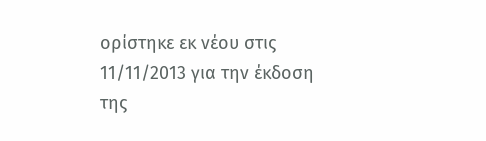ορίστηκε εκ νέου στις 11/11/2013 για την έκδοση της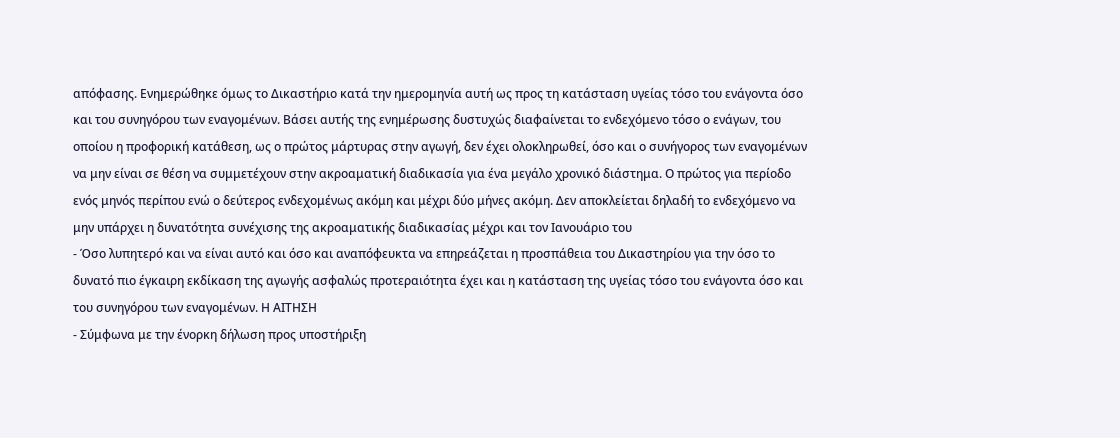απόφασης. Ενημερώθηκε όμως το Δικαστήριο κατά την ημερομηνία αυτή ως προς τη κατάσταση υγείας τόσο του ενάγοντα όσο και του συνηγόρου των εναγομένων. Βάσει αυτής της ενημέρωσης δυστυχώς διαφαίνεται το ενδεχόμενο τόσο ο ενάγων, του οποίου η προφορική κατάθεση, ως ο πρώτος μάρτυρας στην αγωγή, δεν έχει ολοκληρωθεί, όσο και ο συνήγορος των εναγομένων να μην είναι σε θέση να συμμετέχουν στην ακροαματική διαδικασία για ένα μεγάλο χρονικό διάστημα. Ο πρώτος για περίοδο ενός μηνός περίπου ενώ ο δεύτερος ενδεχομένως ακόμη και μέχρι δύο μήνες ακόμη. Δεν αποκλείεται δηλαδή το ενδεχόμενο να μην υπάρχει η δυνατότητα συνέχισης της ακροαματικής διαδικασίας μέχρι και τον Ιανουάριο του
- Όσο λυπητερό και να είναι αυτό και όσο και αναπόφευκτα να επηρεάζεται η προσπάθεια του Δικαστηρίου για την όσο το δυνατό πιο έγκαιρη εκδίκαση της αγωγής ασφαλώς προτεραιότητα έχει και η κατάσταση της υγείας τόσο του ενάγοντα όσο και του συνηγόρου των εναγομένων. Η ΑΙΤΗΣΗ
- Σύμφωνα με την ένορκη δήλωση προς υποστήριξη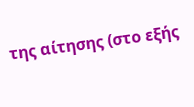της αίτησης (στο εξής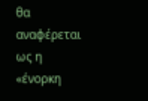θα αναφέρεται ως η «ένορκη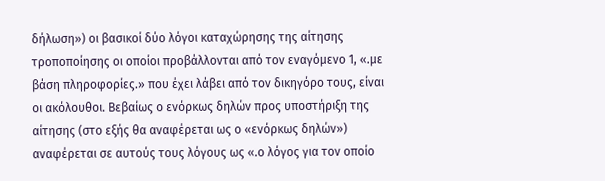δήλωση») οι βασικοί δύο λόγοι καταχώρησης της αίτησης τροποποίησης οι οποίοι προβάλλονται από τον εναγόμενο 1, «.με βάση πληροφορίες.» που έχει λάβει από τον δικηγόρο τους, είναι οι ακόλουθοι. Βεβαίως ο ενόρκως δηλών προς υποστήριξη της αίτησης (στο εξής θα αναφέρεται ως ο «ενόρκως δηλών») αναφέρεται σε αυτούς τους λόγους ως «.ο λόγος για τον οποίο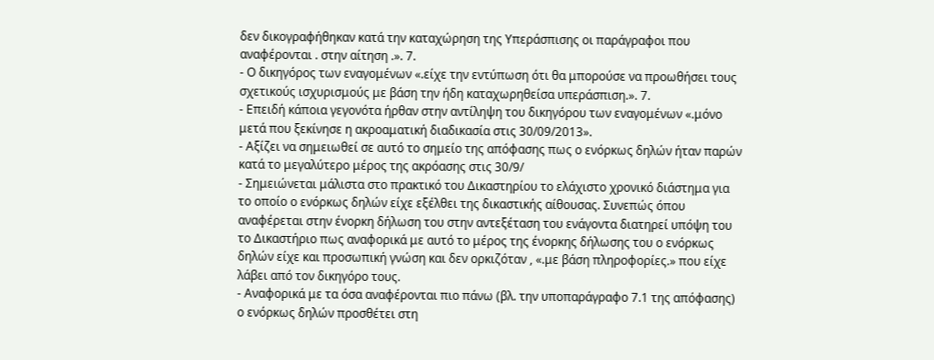δεν δικογραφήθηκαν κατά την καταχώρηση της Υπεράσπισης οι παράγραφοι που αναφέρονται . στην αίτηση .». 7.
- Ο δικηγόρος των εναγομένων «.είχε την εντύπωση ότι θα μπορούσε να προωθήσει τους σχετικούς ισχυρισμούς με βάση την ήδη καταχωρηθείσα υπεράσπιση.». 7.
- Επειδή κάποια γεγονότα ήρθαν στην αντίληψη του δικηγόρου των εναγομένων «.μόνο μετά που ξεκίνησε η ακροαματική διαδικασία στις 30/09/2013».
- Αξίζει να σημειωθεί σε αυτό το σημείο της απόφασης πως ο ενόρκως δηλών ήταν παρών κατά το μεγαλύτερο μέρος της ακρόασης στις 30/9/
- Σημειώνεται μάλιστα στο πρακτικό του Δικαστηρίου το ελάχιστο χρονικό διάστημα για το οποίο ο ενόρκως δηλών είχε εξέλθει της δικαστικής αίθουσας. Συνεπώς όπου αναφέρεται στην ένορκη δήλωση του στην αντεξέταση του ενάγοντα διατηρεί υπόψη του το Δικαστήριο πως αναφορικά με αυτό το μέρος της ένορκης δήλωσης του ο ενόρκως δηλών είχε και προσωπική γνώση και δεν ορκιζόταν , «.με βάση πληροφορίες.» που είχε λάβει από τον δικηγόρο τους.
- Αναφορικά με τα όσα αναφέρονται πιο πάνω (βλ. την υποπαράγραφο 7.1 της απόφασης) ο ενόρκως δηλών προσθέτει στη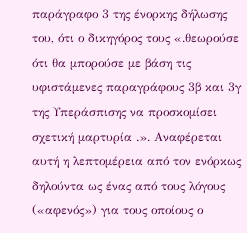παράγραφο 3 της ένορκης δήλωσης του, ότι ο δικηγόρος τους «.θεωρούσε ότι θα μπορούσε με βάση τις υφιστάμενες παραγράφους 3β και 3γ της Υπεράσπισης να προσκομίσει σχετική μαρτυρία .». Αναφέρεται αυτή η λεπτομέρεια από τον ενόρκως δηλούντα ως ένας από τους λόγους («αφενός») για τους οποίους ο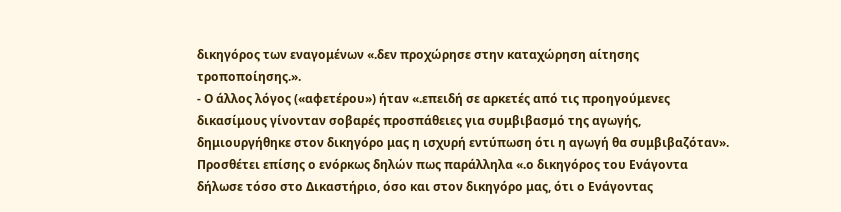δικηγόρος των εναγομένων «.δεν προχώρησε στην καταχώρηση αίτησης τροποποίησης.».
- Ο άλλος λόγος («αφετέρου») ήταν «.επειδή σε αρκετές από τις προηγούμενες δικασίμους γίνονταν σοβαρές προσπάθειες για συμβιβασμό της αγωγής, δημιουργήθηκε στον δικηγόρο μας η ισχυρή εντύπωση ότι η αγωγή θα συμβιβαζόταν». Προσθέτει επίσης ο ενόρκως δηλών πως παράλληλα «.ο δικηγόρος του Ενάγοντα δήλωσε τόσο στο Δικαστήριο, όσο και στον δικηγόρο μας, ότι ο Ενάγοντας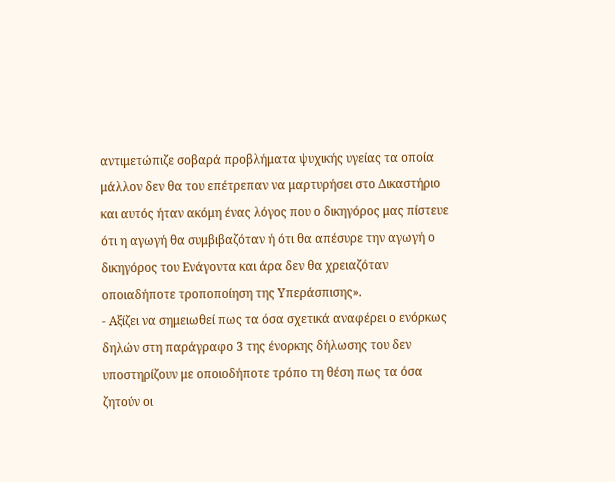αντιμετώπιζε σοβαρά προβλήματα ψυχικής υγείας τα οποία μάλλον δεν θα του επέτρεπαν να μαρτυρήσει στο Δικαστήριο και αυτός ήταν ακόμη ένας λόγος που ο δικηγόρος μας πίστευε ότι η αγωγή θα συμβιβαζόταν ή ότι θα απέσυρε την αγωγή ο δικηγόρος του Ενάγοντα και άρα δεν θα χρειαζόταν οποιαδήποτε τροποποίηση της Υπεράσπισης».
- Αξίζει να σημειωθεί πως τα όσα σχετικά αναφέρει ο ενόρκως δηλών στη παράγραφο 3 της ένορκης δήλωσης του δεν υποστηρίζουν με οποιοδήποτε τρόπο τη θέση πως τα όσα ζητούν οι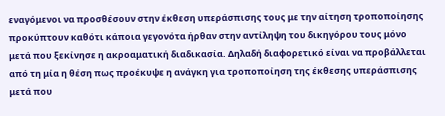εναγόμενοι να προσθέσουν στην έκθεση υπεράσπισης τους με την αίτηση τροποποίησης προκύπτουν καθότι κάποια γεγονότα ήρθαν στην αντίληψη του δικηγόρου τους μόνο μετά που ξεκίνησε η ακροαματική διαδικασία. Δηλαδή διαφορετικό είναι να προβάλλεται από τη μία η θέση πως προέκυψε η ανάγκη για τροποποίηση της έκθεσης υπεράσπισης μετά που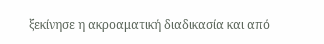ξεκίνησε η ακροαματική διαδικασία και από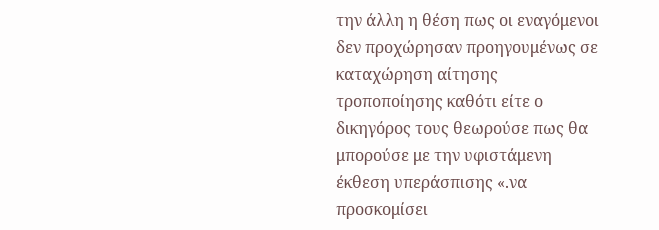την άλλη η θέση πως οι εναγόμενοι δεν προχώρησαν προηγουμένως σε καταχώρηση αίτησης τροποποίησης καθότι είτε ο δικηγόρος τους θεωρούσε πως θα μπορούσε με την υφιστάμενη έκθεση υπεράσπισης «.να προσκομίσει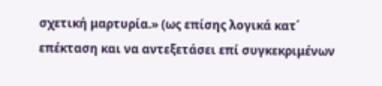σχετική μαρτυρία.» (ως επίσης λογικά κατ΄ επέκταση και να αντεξετάσει επί συγκεκριμένων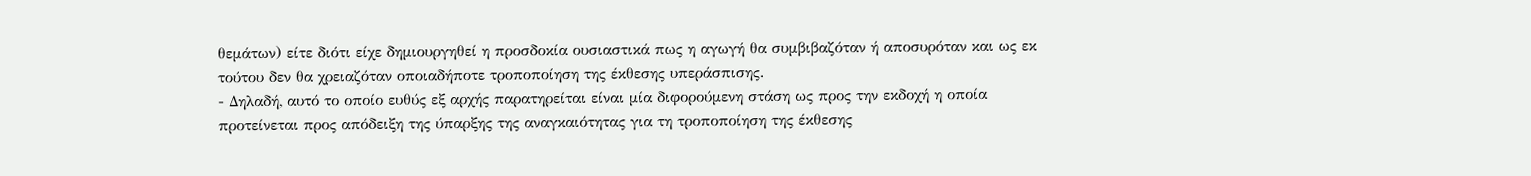θεμάτων) είτε διότι είχε δημιουργηθεί η προσδοκία ουσιαστικά πως η αγωγή θα συμβιβαζόταν ή αποσυρόταν και ως εκ τούτου δεν θα χρειαζόταν οποιαδήποτε τροποποίηση της έκθεσης υπεράσπισης.
- Δηλαδή, αυτό το οποίο ευθύς εξ αρχής παρατηρείται είναι μία διφορούμενη στάση ως προς την εκδοχή η οποία προτείνεται προς απόδειξη της ύπαρξης της αναγκαιότητας για τη τροποποίηση της έκθεσης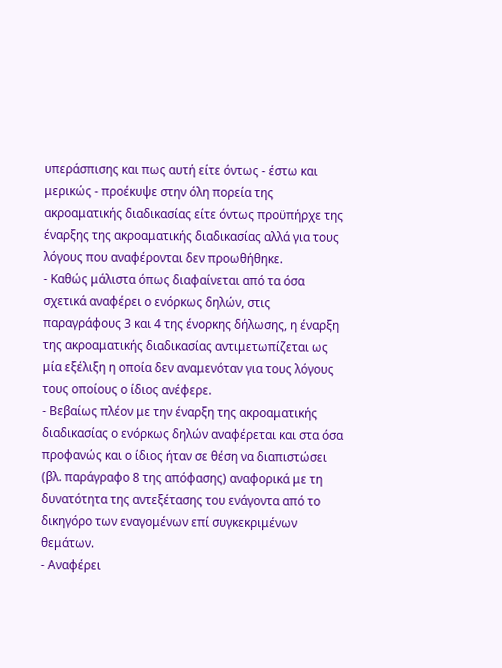υπεράσπισης και πως αυτή είτε όντως - έστω και μερικώς - προέκυψε στην όλη πορεία της ακροαματικής διαδικασίας είτε όντως προϋπήρχε της έναρξης της ακροαματικής διαδικασίας αλλά για τους λόγους που αναφέρονται δεν προωθήθηκε.
- Καθώς μάλιστα όπως διαφαίνεται από τα όσα σχετικά αναφέρει ο ενόρκως δηλών, στις παραγράφους 3 και 4 της ένορκης δήλωσης, η έναρξη της ακροαματικής διαδικασίας αντιμετωπίζεται ως μία εξέλιξη η οποία δεν αναμενόταν για τους λόγους τους οποίους ο ίδιος ανέφερε.
- Βεβαίως πλέον με την έναρξη της ακροαματικής διαδικασίας ο ενόρκως δηλών αναφέρεται και στα όσα προφανώς και ο ίδιος ήταν σε θέση να διαπιστώσει (βλ. παράγραφο 8 της απόφασης) αναφορικά με τη δυνατότητα της αντεξέτασης του ενάγοντα από το δικηγόρο των εναγομένων επί συγκεκριμένων θεμάτων.
- Αναφέρει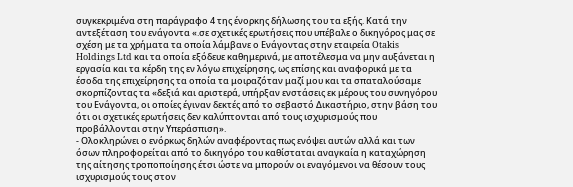συγκεκριμένα στη παράγραφο 4 της ένορκης δήλωσης του τα εξής. Κατά την αντεξέταση του ενάγοντα «.σε σχετικές ερωτήσεις που υπέβαλε ο δικηγόρος μας σε σχέση με τα χρήματα τα οποία λάμβανε ο Ενάγοντας στην εταιρεία Otakis Holdings Ltd και τα οποία εξόδευε καθημερινά, με αποτέλεσμα να μην αυξάνεται η εργασία και τα κέρδη της εν λόγω επιχείρησης, ως επίσης και αναφορικά με τα έσοδα της επιχείρησης τα οποία τα μοιραζόταν μαζί μου και τα σπαταλούσαμε σκορπίζοντας τα «δεξιά και αριστερά, υπήρξαν ενστάσεις εκ μέρους του συνηγόρου του Ενάγοντα, οι οποίες έγιναν δεκτές από το σεβαστό Δικαστήριο, στην βάση του ότι οι σχετικές ερωτήσεις δεν καλύπτονται από τους ισχυρισμούς που προβάλλονται στην Υπεράσπιση».
- Ολοκληρώνει ο ενόρκως δηλών αναφέροντας πως ενόψει αυτών αλλά και των όσων πληροφορείται από το δικηγόρο του καθίσταται αναγκαία η καταχώρηση της αίτησης τροποποίησης έτσι ώστε να μπορούν οι εναγόμενοι να θέσουν τους ισχυρισμούς τους στον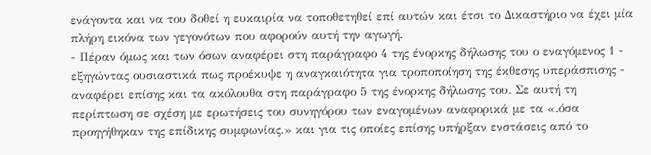ενάγοντα και να του δοθεί η ευκαιρία να τοποθετηθεί επί αυτών και έτσι το Δικαστήριο να έχει μία πλήρη εικόνα των γεγονότων που αφορούν αυτή την αγωγή.
- Πέραν όμως και των όσων αναφέρει στη παράγραφο 4 της ένορκης δήλωσης του ο εναγόμενος 1 - εξηγώντας ουσιαστικά πως προέκυψε η αναγκαιότητα για τροποποίηση της έκθεσης υπεράσπισης - αναφέρει επίσης και τα ακόλουθα στη παράγραφο 5 της ένορκης δήλωσης του. Σε αυτή τη περίπτωση σε σχέση με ερωτήσεις του συνηγόρου των εναγομένων αναφορικά με τα «.όσα προηγήθηκαν της επίδικης συμφωνίας.» και για τις οποίες επίσης υπήρξαν ενστάσεις από το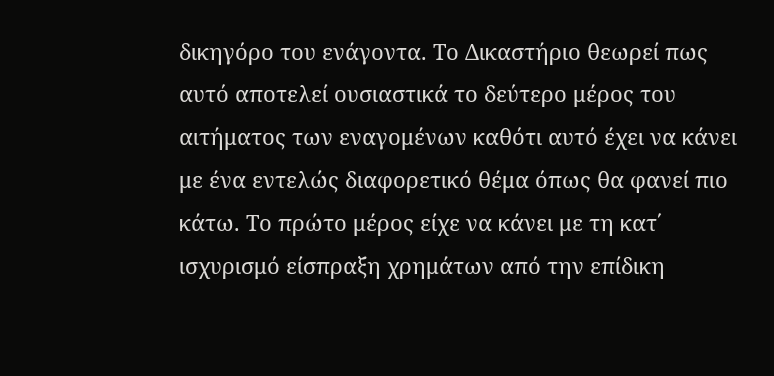δικηγόρο του ενάγοντα. Το Δικαστήριο θεωρεί πως αυτό αποτελεί ουσιαστικά το δεύτερο μέρος του αιτήματος των εναγομένων καθότι αυτό έχει να κάνει με ένα εντελώς διαφορετικό θέμα όπως θα φανεί πιο κάτω. Το πρώτο μέρος είχε να κάνει με τη κατ΄ ισχυρισμό είσπραξη χρημάτων από την επίδικη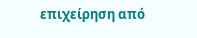επιχείρηση από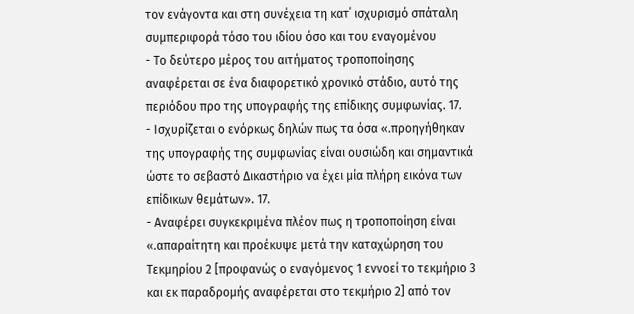τον ενάγοντα και στη συνέχεια τη κατ΄ ισχυρισμό σπάταλη συμπεριφορά τόσο του ιδίου όσο και του εναγομένου
- Το δεύτερο μέρος του αιτήματος τροποποίησης αναφέρεται σε ένα διαφορετικό χρονικό στάδιο, αυτό της περιόδου προ της υπογραφής της επίδικης συμφωνίας. 17.
- Ισχυρίζεται ο ενόρκως δηλών πως τα όσα «.προηγήθηκαν της υπογραφής της συμφωνίας είναι ουσιώδη και σημαντικά ώστε το σεβαστό Δικαστήριο να έχει μία πλήρη εικόνα των επίδικων θεμάτων». 17.
- Αναφέρει συγκεκριμένα πλέον πως η τροποποίηση είναι «.απαραίτητη και προέκυψε μετά την καταχώρηση του Τεκμηρίου 2 [προφανώς ο εναγόμενος 1 εννοεί το τεκμήριο 3 και εκ παραδρομής αναφέρεται στο τεκμήριο 2] από τον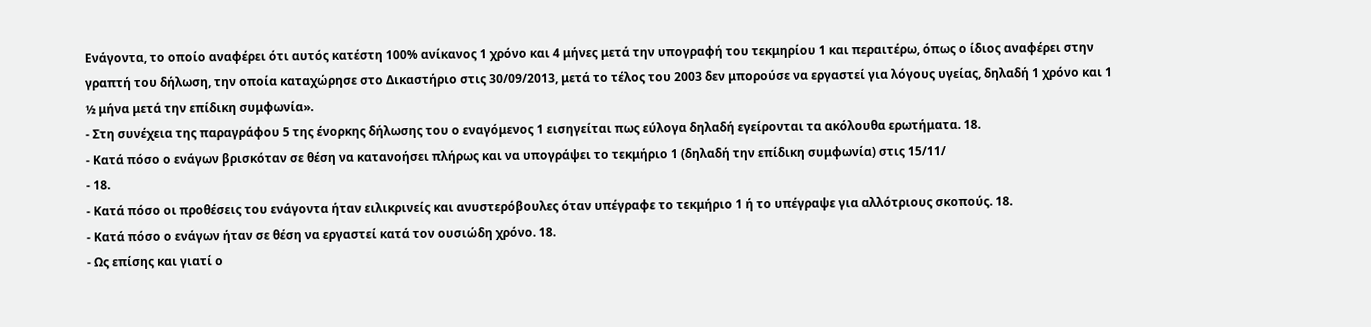Ενάγοντα, το οποίο αναφέρει ότι αυτός κατέστη 100% ανίκανος 1 χρόνο και 4 μήνες μετά την υπογραφή του τεκμηρίου 1 και περαιτέρω, όπως ο ίδιος αναφέρει στην γραπτή του δήλωση, την οποία καταχώρησε στο Δικαστήριο στις 30/09/2013, μετά το τέλος του 2003 δεν μπορούσε να εργαστεί για λόγους υγείας, δηλαδή 1 χρόνο και 1 ½ μήνα μετά την επίδικη συμφωνία».
- Στη συνέχεια της παραγράφου 5 της ένορκης δήλωσης του ο εναγόμενος 1 εισηγείται πως εύλογα δηλαδή εγείρονται τα ακόλουθα ερωτήματα. 18.
- Κατά πόσο ο ενάγων βρισκόταν σε θέση να κατανοήσει πλήρως και να υπογράψει το τεκμήριο 1 (δηλαδή την επίδικη συμφωνία) στις 15/11/
- 18.
- Κατά πόσο οι προθέσεις του ενάγοντα ήταν ειλικρινείς και ανυστερόβουλες όταν υπέγραφε το τεκμήριο 1 ή το υπέγραψε για αλλότριους σκοπούς. 18.
- Κατά πόσο ο ενάγων ήταν σε θέση να εργαστεί κατά τον ουσιώδη χρόνο. 18.
- Ως επίσης και γιατί ο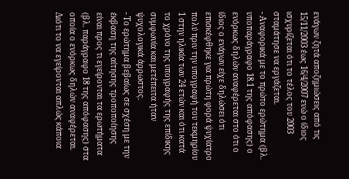ενάγων ζητά αποζημιώσεις από τις 15/11/2003 έως 16/4/2007 ενώ ο ίδιος ισχυρίζεται ότι το τέλος του 2003 σταμάτησε να εργάζεται.
- Αναφορικά με το πρώτο ερώτημα (βλ. υποπαράγραφο 18.1 της απόφασης) ο ενόρκως δηλών αναφέρεται στο ότι ο ίδιος ο ενάγων είχε δηλώσει ότι επισκέφθηκε για πρώτη φορά ψυχίατρο πολύ πριν την υπογραφή του τεκμηρίου 1 στην ηλικία των 24 ετών και ότι κατά το χρόνο της υπογραφής της επίδικης συμφωνία και μετέπειτα ήταν ψυχολογικά άρρωστος.
- Το ερώτημα βεβαίως σε σχέση με την έκβαση της αίτησης τροποποίησης είναι προς τι εγείρονται τα ερωτήματα (βλ. παράγραφο 18 της απόφασης) στα οποία ο ενόρκως δηλών αναφέρεται. Διότι το να εγείρονται απλώς κάποια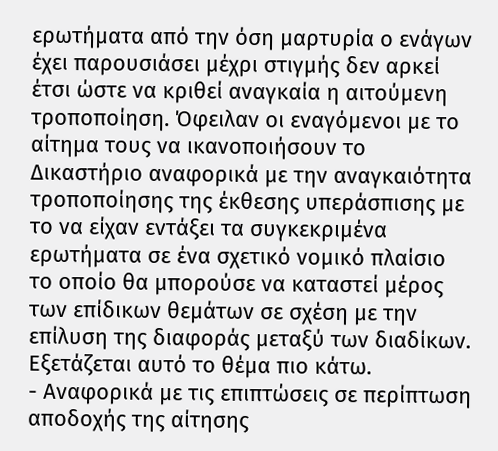ερωτήματα από την όση μαρτυρία ο ενάγων έχει παρουσιάσει μέχρι στιγμής δεν αρκεί έτσι ώστε να κριθεί αναγκαία η αιτούμενη τροποποίηση. Όφειλαν οι εναγόμενοι με το αίτημα τους να ικανοποιήσουν το Δικαστήριο αναφορικά με την αναγκαιότητα τροποποίησης της έκθεσης υπεράσπισης με το να είχαν εντάξει τα συγκεκριμένα ερωτήματα σε ένα σχετικό νομικό πλαίσιο το οποίο θα μπορούσε να καταστεί μέρος των επίδικων θεμάτων σε σχέση με την επίλυση της διαφοράς μεταξύ των διαδίκων. Εξετάζεται αυτό το θέμα πιο κάτω.
- Αναφορικά με τις επιπτώσεις σε περίπτωση αποδοχής της αίτησης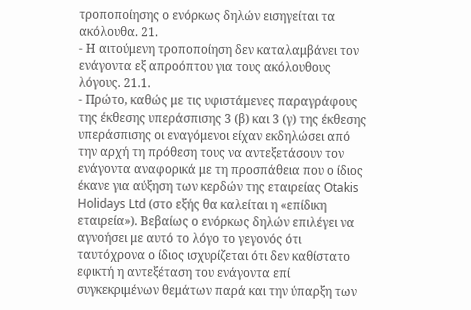τροποποίησης ο ενόρκως δηλών εισηγείται τα ακόλουθα. 21.
- Η αιτούμενη τροποποίηση δεν καταλαμβάνει τον ενάγοντα εξ απροόπτου για τους ακόλουθους λόγους. 21.1.
- Πρώτο, καθώς με τις υφιστάμενες παραγράφους της έκθεσης υπεράσπισης 3 (β) και 3 (γ) της έκθεσης υπεράσπισης οι εναγόμενοι είχαν εκδηλώσει από την αρχή τη πρόθεση τους να αντεξετάσουν τον ενάγοντα αναφορικά με τη προσπάθεια που ο ίδιος έκανε για αύξηση των κερδών της εταιρείας Otakis Holidays Ltd (στο εξής θα καλείται η «επίδικη εταιρεία»). Βεβαίως ο ενόρκως δηλών επιλέγει να αγνοήσει με αυτό το λόγο το γεγονός ότι ταυτόχρονα ο ίδιος ισχυρίζεται ότι δεν καθίστατο εφικτή η αντεξέταση του ενάγοντα επί συγκεκριμένων θεμάτων παρά και την ύπαρξη των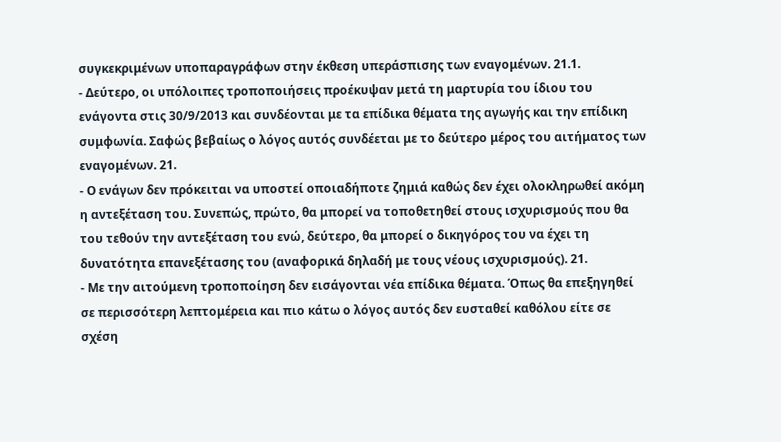συγκεκριμένων υποπαραγράφων στην έκθεση υπεράσπισης των εναγομένων. 21.1.
- Δεύτερο, οι υπόλοιπες τροποποιήσεις προέκυψαν μετά τη μαρτυρία του ίδιου του ενάγοντα στις 30/9/2013 και συνδέονται με τα επίδικα θέματα της αγωγής και την επίδικη συμφωνία. Σαφώς βεβαίως ο λόγος αυτός συνδέεται με το δεύτερο μέρος του αιτήματος των εναγομένων. 21.
- Ο ενάγων δεν πρόκειται να υποστεί οποιαδήποτε ζημιά καθώς δεν έχει ολοκληρωθεί ακόμη η αντεξέταση του. Συνεπώς, πρώτο, θα μπορεί να τοποθετηθεί στους ισχυρισμούς που θα του τεθούν την αντεξέταση του ενώ, δεύτερο, θα μπορεί ο δικηγόρος του να έχει τη δυνατότητα επανεξέτασης του (αναφορικά δηλαδή με τους νέους ισχυρισμούς). 21.
- Με την αιτούμενη τροποποίηση δεν εισάγονται νέα επίδικα θέματα. Όπως θα επεξηγηθεί σε περισσότερη λεπτομέρεια και πιο κάτω ο λόγος αυτός δεν ευσταθεί καθόλου είτε σε σχέση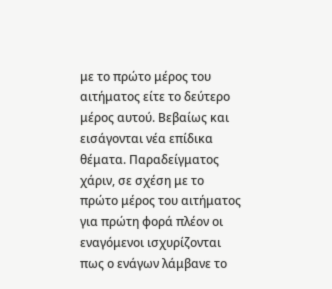με το πρώτο μέρος του αιτήματος είτε το δεύτερο μέρος αυτού. Βεβαίως και εισάγονται νέα επίδικα θέματα. Παραδείγματος χάριν, σε σχέση με το πρώτο μέρος του αιτήματος για πρώτη φορά πλέον οι εναγόμενοι ισχυρίζονται πως ο ενάγων λάμβανε το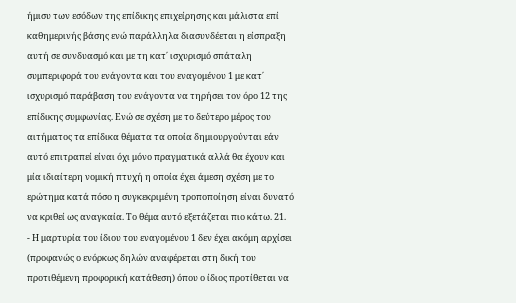ήμισυ των εσόδων της επίδικης επιχείρησης και μάλιστα επί καθημερινής βάσης ενώ παράλληλα διασυνδέεται η είσπραξη αυτή σε συνδυασμό και με τη κατ΄ ισχυρισμό σπάταλη συμπεριφορά του ενάγοντα και του εναγομένου 1 με κατ΄ ισχυρισμό παράβαση του ενάγοντα να τηρήσει τον όρο 12 της επίδικης συμφωνίας. Ενώ σε σχέση με το δεύτερο μέρος του αιτήματος τα επίδικα θέματα τα οποία δημιουργούνται εάν αυτό επιτραπεί είναι όχι μόνο πραγματικά αλλά θα έχουν και μία ιδιαίτερη νομική πτυχή η οποία έχει άμεση σχέση με το ερώτημα κατά πόσο η συγκεκριμένη τροποποίηση είναι δυνατό να κριθεί ως αναγκαία. Το θέμα αυτό εξετάζεται πιο κάτω. 21.
- Η μαρτυρία του ίδιου του εναγομένου 1 δεν έχει ακόμη αρχίσει (προφανώς ο ενόρκως δηλών αναφέρεται στη δική του προτιθέμενη προφορική κατάθεση) όπου ο ίδιος προτίθεται να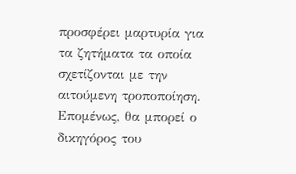προσφέρει μαρτυρία για τα ζητήματα τα οποία σχετίζονται με την αιτούμενη τροποποίηση. Επομένως, θα μπορεί ο δικηγόρος του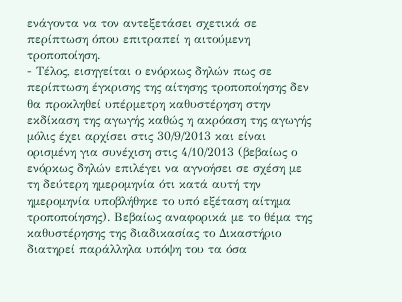ενάγοντα να τον αντεξετάσει σχετικά σε περίπτωση όπου επιτραπεί η αιτούμενη τροποποίηση.
- Τέλος, εισηγείται ο ενόρκως δηλών πως σε περίπτωση έγκρισης της αίτησης τροποποίησης δεν θα προκληθεί υπέρμετρη καθυστέρηση στην εκδίκαση της αγωγής καθώς η ακρόαση της αγωγής μόλις έχει αρχίσει στις 30/9/2013 και είναι ορισμένη για συνέχιση στις 4/10/2013 (βεβαίως ο ενόρκως δηλών επιλέγει να αγνοήσει σε σχέση με τη δεύτερη ημερομηνία ότι κατά αυτή την ημερομηνία υποβλήθηκε το υπό εξέταση αίτημα τροποποίησης). Βεβαίως αναφορικά με το θέμα της καθυστέρησης της διαδικασίας το Δικαστήριο διατηρεί παράλληλα υπόψη του τα όσα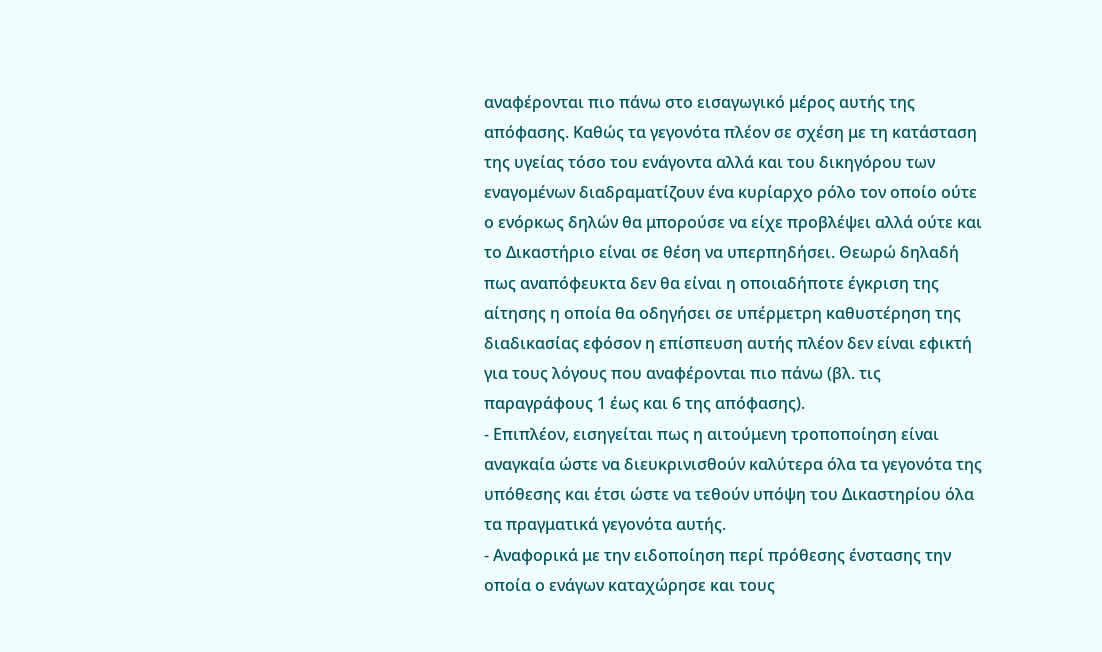αναφέρονται πιο πάνω στο εισαγωγικό μέρος αυτής της απόφασης. Καθώς τα γεγονότα πλέον σε σχέση με τη κατάσταση της υγείας τόσο του ενάγοντα αλλά και του δικηγόρου των εναγομένων διαδραματίζουν ένα κυρίαρχο ρόλο τον οποίο ούτε ο ενόρκως δηλών θα μπορούσε να είχε προβλέψει αλλά ούτε και το Δικαστήριο είναι σε θέση να υπερπηδήσει. Θεωρώ δηλαδή πως αναπόφευκτα δεν θα είναι η οποιαδήποτε έγκριση της αίτησης η οποία θα οδηγήσει σε υπέρμετρη καθυστέρηση της διαδικασίας εφόσον η επίσπευση αυτής πλέον δεν είναι εφικτή για τους λόγους που αναφέρονται πιο πάνω (βλ. τις παραγράφους 1 έως και 6 της απόφασης).
- Επιπλέον, εισηγείται πως η αιτούμενη τροποποίηση είναι αναγκαία ώστε να διευκρινισθούν καλύτερα όλα τα γεγονότα της υπόθεσης και έτσι ώστε να τεθούν υπόψη του Δικαστηρίου όλα τα πραγματικά γεγονότα αυτής.
- Αναφορικά με την ειδοποίηση περί πρόθεσης ένστασης την οποία ο ενάγων καταχώρησε και τους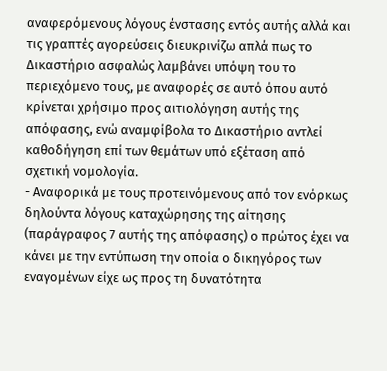αναφερόμενους λόγους ένστασης εντός αυτής αλλά και τις γραπτές αγορεύσεις διευκρινίζω απλά πως το Δικαστήριο ασφαλώς λαμβάνει υπόψη του το περιεχόμενο τους, με αναφορές σε αυτό όπου αυτό κρίνεται χρήσιμο προς αιτιολόγηση αυτής της απόφασης, ενώ αναμφίβολα το Δικαστήριο αντλεί καθοδήγηση επί των θεμάτων υπό εξέταση από σχετική νομολογία.
- Αναφορικά με τους προτεινόμενους από τον ενόρκως δηλούντα λόγους καταχώρησης της αίτησης (παράγραφος 7 αυτής της απόφασης) ο πρώτος έχει να κάνει με την εντύπωση την οποία ο δικηγόρος των εναγομένων είχε ως προς τη δυνατότητα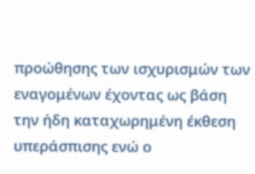προώθησης των ισχυρισμών των εναγομένων έχοντας ως βάση την ήδη καταχωρημένη έκθεση υπεράσπισης ενώ ο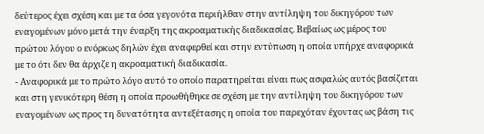δεύτερος έχει σχέση και με τα όσα γεγονότα περιήλθαν στην αντίληψη του δικηγόρου των εναγομένων μόνο μετά την έναρξη της ακροαματικής διαδικασίας. Βεβαίως ως μέρος του πρώτου λόγου ο ενόρκως δηλών έχει αναφερθεί και στην εντύπωση η οποία υπήρχε αναφορικά με το ότι δεν θα άρχιζε η ακροαματική διαδικασία.
- Αναφορικά με το πρώτο λόγο αυτό το οποίο παρατηρείται είναι πως ασφαλώς αυτός βασίζεται και στη γενικότερη θέση η οποία προωθήθηκε σε σχέση με την αντίληψη του δικηγόρου των εναγομένων ως προς τη δυνατότητα αντεξέτασης η οποία του παρεχόταν έχοντας ως βάση τις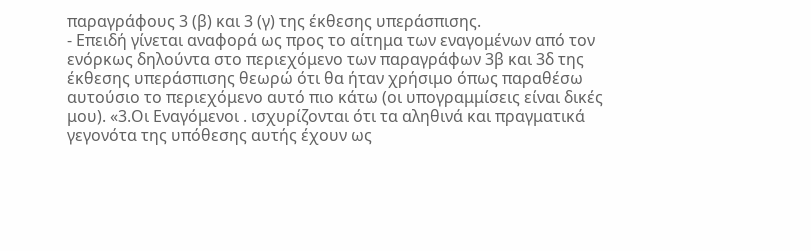παραγράφους 3 (β) και 3 (γ) της έκθεσης υπεράσπισης.
- Επειδή γίνεται αναφορά ως προς το αίτημα των εναγομένων από τον ενόρκως δηλούντα στο περιεχόμενο των παραγράφων 3β και 3δ της έκθεσης υπεράσπισης θεωρώ ότι θα ήταν χρήσιμο όπως παραθέσω αυτούσιο το περιεχόμενο αυτό πιο κάτω (οι υπογραμμίσεις είναι δικές μου). «3.Οι Εναγόμενοι . ισχυρίζονται ότι τα αληθινά και πραγματικά γεγονότα της υπόθεσης αυτής έχουν ως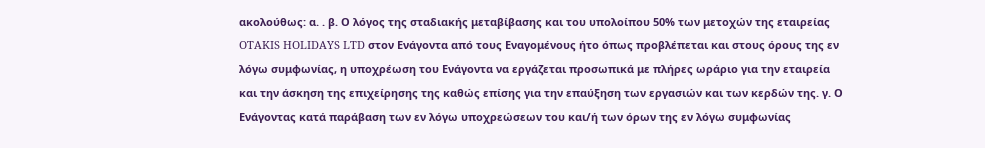ακολούθως: α. . β. Ο λόγος της σταδιακής μεταβίβασης και του υπολοίπου 50% των μετοχών της εταιρείας OTAKIS HOLIDAYS LTD στον Ενάγοντα από τους Εναγομένους ήτο όπως προβλέπεται και στους όρους της εν λόγω συμφωνίας, η υποχρέωση του Ενάγοντα να εργάζεται προσωπικά με πλήρες ωράριο για την εταιρεία και την άσκηση της επιχείρησης της καθώς επίσης για την επαύξηση των εργασιών και των κερδών της. γ. Ο Ενάγοντας κατά παράβαση των εν λόγω υποχρεώσεων του και/ή των όρων της εν λόγω συμφωνίας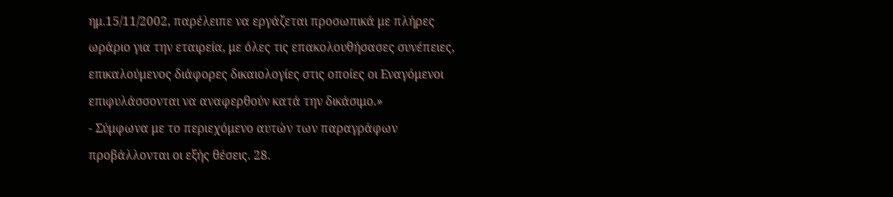ημ.15/11/2002, παρέλειπε να εργάζεται προσωπικά με πλήρες ωράριο για την εταιρεία, με όλες τις επακολουθήσασες συνέπειες, επικαλούμενος διάφορες δικαιολογίες στις οποίες οι Εναγόμενοι επιφυλάσσονται να αναφερθούν κατά την δικάσιμο.»
- Σύμφωνα με το περιεχόμενο αυτών των παραγράφων προβάλλονται οι εξής θέσεις. 28.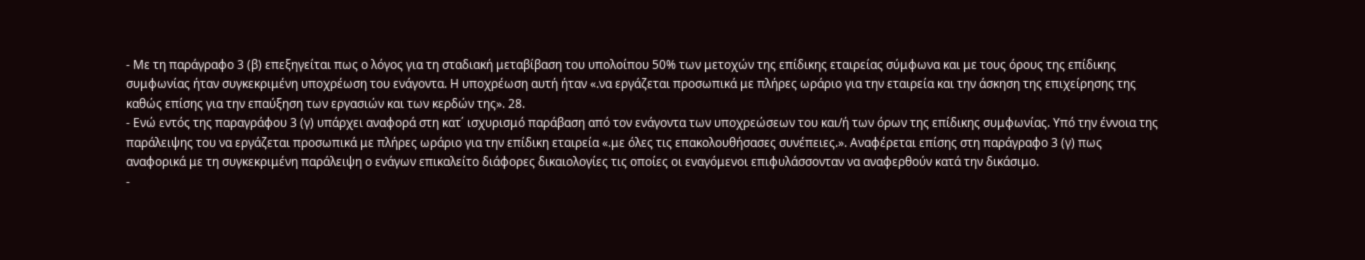- Με τη παράγραφο 3 (β) επεξηγείται πως ο λόγος για τη σταδιακή μεταβίβαση του υπολοίπου 50% των μετοχών της επίδικης εταιρείας σύμφωνα και με τους όρους της επίδικης συμφωνίας ήταν συγκεκριμένη υποχρέωση του ενάγοντα. Η υποχρέωση αυτή ήταν «.να εργάζεται προσωπικά με πλήρες ωράριο για την εταιρεία και την άσκηση της επιχείρησης της καθώς επίσης για την επαύξηση των εργασιών και των κερδών της». 28.
- Ενώ εντός της παραγράφου 3 (γ) υπάρχει αναφορά στη κατ΄ ισχυρισμό παράβαση από τον ενάγοντα των υποχρεώσεων του και/ή των όρων της επίδικης συμφωνίας. Υπό την έννοια της παράλειψης του να εργάζεται προσωπικά με πλήρες ωράριο για την επίδικη εταιρεία «.με όλες τις επακολουθήσασες συνέπειες.». Αναφέρεται επίσης στη παράγραφο 3 (γ) πως αναφορικά με τη συγκεκριμένη παράλειψη ο ενάγων επικαλείτο διάφορες δικαιολογίες τις οποίες οι εναγόμενοι επιφυλάσσονταν να αναφερθούν κατά την δικάσιμο.
-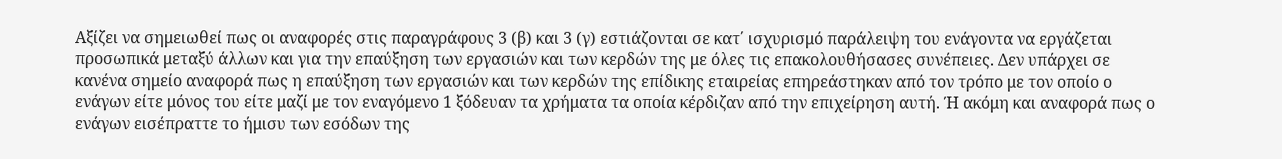Αξίζει να σημειωθεί πως οι αναφορές στις παραγράφους 3 (β) και 3 (γ) εστιάζονται σε κατ΄ ισχυρισμό παράλειψη του ενάγοντα να εργάζεται προσωπικά μεταξύ άλλων και για την επαύξηση των εργασιών και των κερδών της με όλες τις επακολουθήσασες συνέπειες. Δεν υπάρχει σε κανένα σημείο αναφορά πως η επαύξηση των εργασιών και των κερδών της επίδικης εταιρείας επηρεάστηκαν από τον τρόπο με τον οποίο ο ενάγων είτε μόνος του είτε μαζί με τον εναγόμενο 1 ξόδευαν τα χρήματα τα οποία κέρδιζαν από την επιχείρηση αυτή. Ή ακόμη και αναφορά πως ο ενάγων εισέπραττε το ήμισυ των εσόδων της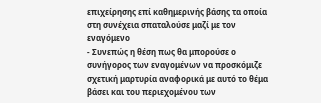επιχείρησης επί καθημερινής βάσης τα οποία στη συνέχεια σπαταλούσε μαζί με τον εναγόμενο
- Συνεπώς η θέση πως θα μπορούσε ο συνήγορος των εναγομένων να προσκόμιζε σχετική μαρτυρία αναφορικά με αυτό το θέμα βάσει και του περιεχομένου των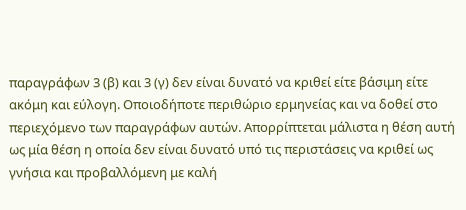παραγράφων 3 (β) και 3 (γ) δεν είναι δυνατό να κριθεί είτε βάσιμη είτε ακόμη και εύλογη. Οποιοδήποτε περιθώριο ερμηνείας και να δοθεί στο περιεχόμενο των παραγράφων αυτών. Απορρίπτεται μάλιστα η θέση αυτή ως μία θέση η οποία δεν είναι δυνατό υπό τις περιστάσεις να κριθεί ως γνήσια και προβαλλόμενη με καλή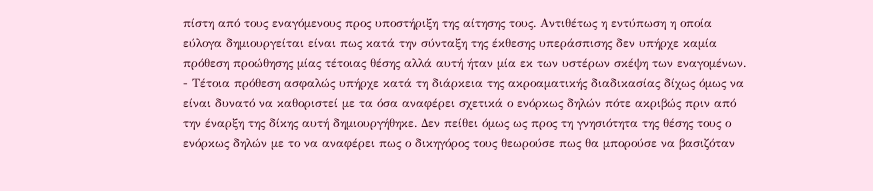πίστη από τους εναγόμενους προς υποστήριξη της αίτησης τους. Αντιθέτως η εντύπωση η οποία εύλογα δημιουργείται είναι πως κατά την σύνταξη της έκθεσης υπεράσπισης δεν υπήρχε καμία πρόθεση προώθησης μίας τέτοιας θέσης αλλά αυτή ήταν μία εκ των υστέρων σκέψη των εναγομένων.
- Τέτοια πρόθεση ασφαλώς υπήρχε κατά τη διάρκεια της ακροαματικής διαδικασίας δίχως όμως να είναι δυνατό να καθοριστεί με τα όσα αναφέρει σχετικά ο ενόρκως δηλών πότε ακριβώς πριν από την έναρξη της δίκης αυτή δημιουργήθηκε. Δεν πείθει όμως ως προς τη γνησιότητα της θέσης τους ο ενόρκως δηλών με το να αναφέρει πως ο δικηγόρος τους θεωρούσε πως θα μπορούσε να βασιζόταν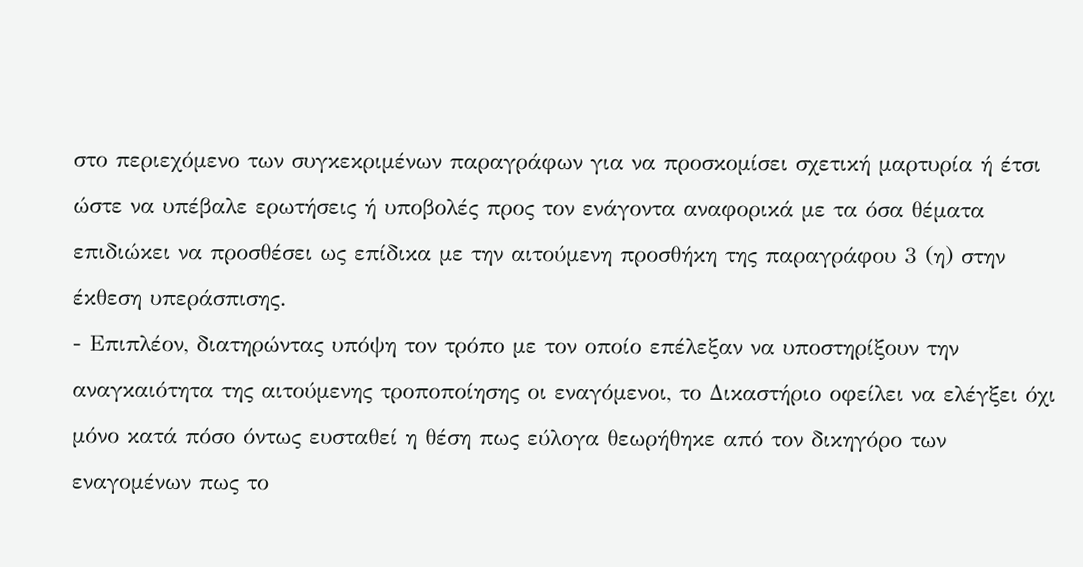στο περιεχόμενο των συγκεκριμένων παραγράφων για να προσκομίσει σχετική μαρτυρία ή έτσι ώστε να υπέβαλε ερωτήσεις ή υποβολές προς τον ενάγοντα αναφορικά με τα όσα θέματα επιδιώκει να προσθέσει ως επίδικα με την αιτούμενη προσθήκη της παραγράφου 3 (η) στην έκθεση υπεράσπισης.
- Επιπλέον, διατηρώντας υπόψη τον τρόπο με τον οποίο επέλεξαν να υποστηρίξουν την αναγκαιότητα της αιτούμενης τροποποίησης οι εναγόμενοι, το Δικαστήριο οφείλει να ελέγξει όχι μόνο κατά πόσο όντως ευσταθεί η θέση πως εύλογα θεωρήθηκε από τον δικηγόρο των εναγομένων πως το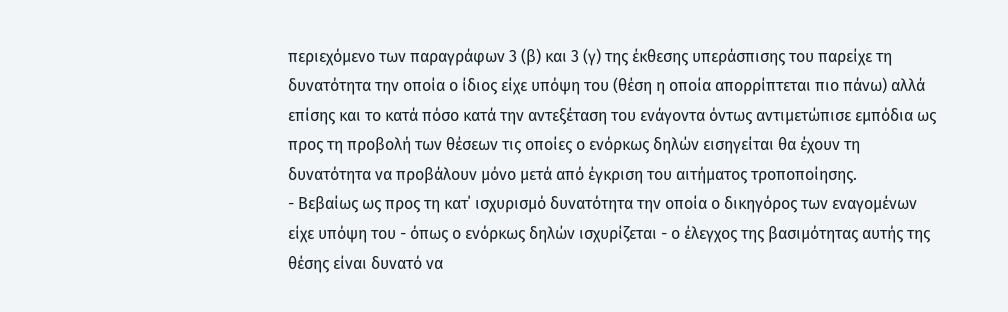περιεχόμενο των παραγράφων 3 (β) και 3 (γ) της έκθεσης υπεράσπισης του παρείχε τη δυνατότητα την οποία ο ίδιος είχε υπόψη του (θέση η οποία απορρίπτεται πιο πάνω) αλλά επίσης και το κατά πόσο κατά την αντεξέταση του ενάγοντα όντως αντιμετώπισε εμπόδια ως προς τη προβολή των θέσεων τις οποίες ο ενόρκως δηλών εισηγείται θα έχουν τη δυνατότητα να προβάλουν μόνο μετά από έγκριση του αιτήματος τροποποίησης.
- Βεβαίως ως προς τη κατ΄ ισχυρισμό δυνατότητα την οποία ο δικηγόρος των εναγομένων είχε υπόψη του - όπως ο ενόρκως δηλών ισχυρίζεται - ο έλεγχος της βασιμότητας αυτής της θέσης είναι δυνατό να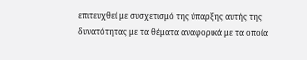επιτευχθεί με συσχετισμό της ύπαρξης αυτής της δυνατότητας με τα θέματα αναφορικά με τα οποία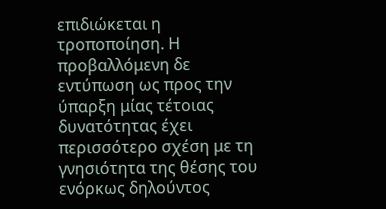επιδιώκεται η τροποποίηση. Η προβαλλόμενη δε εντύπωση ως προς την ύπαρξη μίας τέτοιας δυνατότητας έχει περισσότερο σχέση με τη γνησιότητα της θέσης του ενόρκως δηλούντος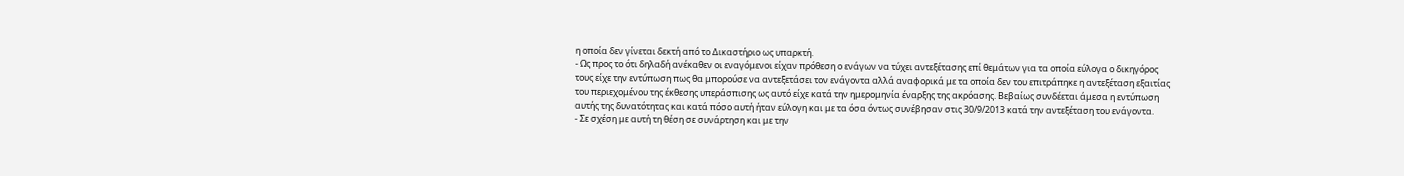η οποία δεν γίνεται δεκτή από το Δικαστήριο ως υπαρκτή.
- Ως προς το ότι δηλαδή ανέκαθεν οι εναγόμενοι είχαν πρόθεση ο ενάγων να τύχει αντεξέτασης επί θεμάτων για τα οποία εύλογα ο δικηγόρος τους είχε την εντύπωση πως θα μπορούσε να αντεξετάσει τον ενάγοντα αλλά αναφορικά με τα οποία δεν του επιτράπηκε η αντεξέταση εξαιτίας του περιεχομένου της έκθεσης υπεράσπισης ως αυτό είχε κατά την ημερομηνία έναρξης της ακρόασης. Βεβαίως συνδέεται άμεσα η εντύπωση αυτής της δυνατότητας και κατά πόσο αυτή ήταν εύλογη και με τα όσα όντως συνέβησαν στις 30/9/2013 κατά την αντεξέταση του ενάγοντα.
- Σε σχέση με αυτή τη θέση σε συνάρτηση και με την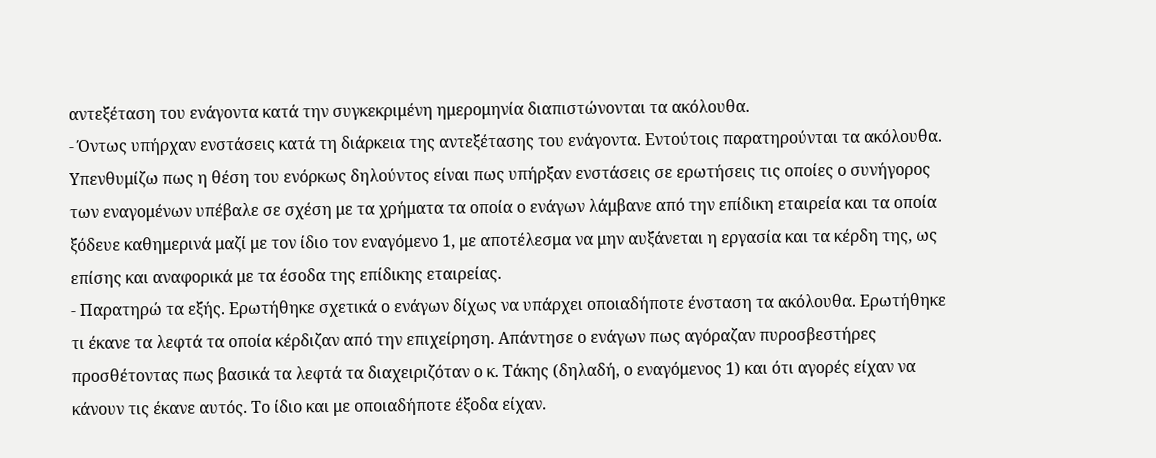αντεξέταση του ενάγοντα κατά την συγκεκριμένη ημερομηνία διαπιστώνονται τα ακόλουθα.
- Όντως υπήρχαν ενστάσεις κατά τη διάρκεια της αντεξέτασης του ενάγοντα. Εντούτοις παρατηρούνται τα ακόλουθα. Υπενθυμίζω πως η θέση του ενόρκως δηλούντος είναι πως υπήρξαν ενστάσεις σε ερωτήσεις τις οποίες ο συνήγορος των εναγομένων υπέβαλε σε σχέση με τα χρήματα τα οποία ο ενάγων λάμβανε από την επίδικη εταιρεία και τα οποία ξόδευε καθημερινά μαζί με τον ίδιο τον εναγόμενο 1, με αποτέλεσμα να μην αυξάνεται η εργασία και τα κέρδη της, ως επίσης και αναφορικά με τα έσοδα της επίδικης εταιρείας.
- Παρατηρώ τα εξής. Ερωτήθηκε σχετικά ο ενάγων δίχως να υπάρχει οποιαδήποτε ένσταση τα ακόλουθα. Ερωτήθηκε τι έκανε τα λεφτά τα οποία κέρδιζαν από την επιχείρηση. Απάντησε ο ενάγων πως αγόραζαν πυροσβεστήρες προσθέτοντας πως βασικά τα λεφτά τα διαχειριζόταν ο κ. Τάκης (δηλαδή, ο εναγόμενος 1) και ότι αγορές είχαν να κάνουν τις έκανε αυτός. Το ίδιο και με οποιαδήποτε έξοδα είχαν.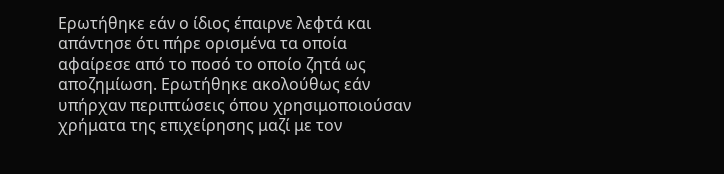Ερωτήθηκε εάν ο ίδιος έπαιρνε λεφτά και απάντησε ότι πήρε ορισμένα τα οποία αφαίρεσε από το ποσό το οποίο ζητά ως αποζημίωση. Ερωτήθηκε ακολούθως εάν υπήρχαν περιπτώσεις όπου χρησιμοποιούσαν χρήματα της επιχείρησης μαζί με τον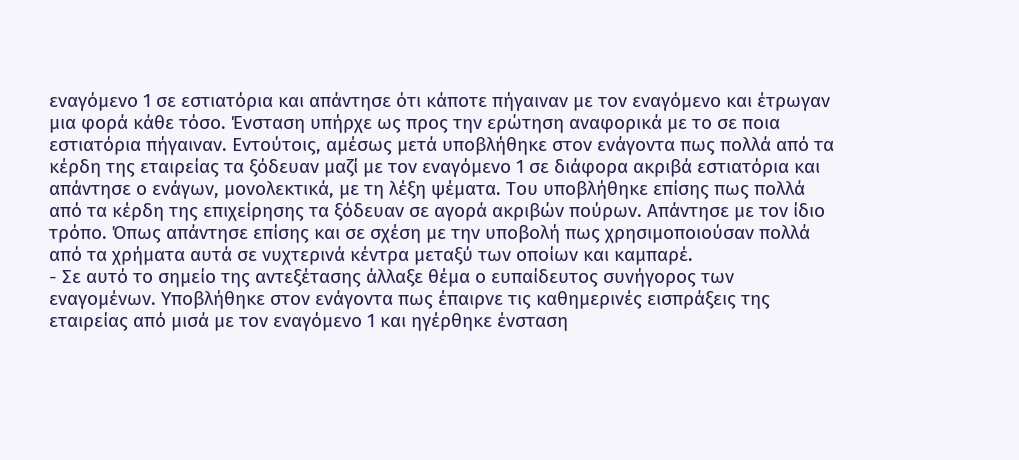εναγόμενο 1 σε εστιατόρια και απάντησε ότι κάποτε πήγαιναν με τον εναγόμενο και έτρωγαν μια φορά κάθε τόσο. Ένσταση υπήρχε ως προς την ερώτηση αναφορικά με το σε ποια εστιατόρια πήγαιναν. Εντούτοις, αμέσως μετά υποβλήθηκε στον ενάγοντα πως πολλά από τα κέρδη της εταιρείας τα ξόδευαν μαζί με τον εναγόμενο 1 σε διάφορα ακριβά εστιατόρια και απάντησε ο ενάγων, μονολεκτικά, με τη λέξη ψέματα. Του υποβλήθηκε επίσης πως πολλά από τα κέρδη της επιχείρησης τα ξόδευαν σε αγορά ακριβών πούρων. Απάντησε με τον ίδιο τρόπο. Όπως απάντησε επίσης και σε σχέση με την υποβολή πως χρησιμοποιούσαν πολλά από τα χρήματα αυτά σε νυχτερινά κέντρα μεταξύ των οποίων και καμπαρέ.
- Σε αυτό το σημείο της αντεξέτασης άλλαξε θέμα ο ευπαίδευτος συνήγορος των εναγομένων. Υποβλήθηκε στον ενάγοντα πως έπαιρνε τις καθημερινές εισπράξεις της εταιρείας από μισά με τον εναγόμενο 1 και ηγέρθηκε ένσταση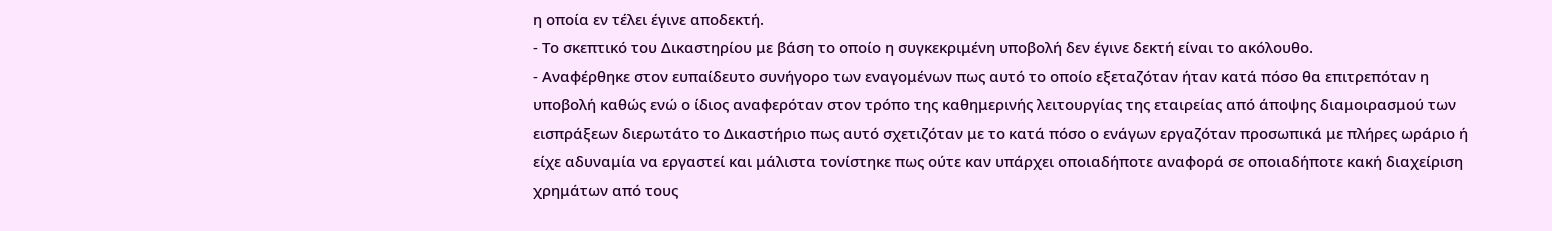η οποία εν τέλει έγινε αποδεκτή.
- Το σκεπτικό του Δικαστηρίου με βάση το οποίο η συγκεκριμένη υποβολή δεν έγινε δεκτή είναι το ακόλουθο.
- Αναφέρθηκε στον ευπαίδευτο συνήγορο των εναγομένων πως αυτό το οποίο εξεταζόταν ήταν κατά πόσο θα επιτρεπόταν η υποβολή καθώς ενώ ο ίδιος αναφερόταν στον τρόπο της καθημερινής λειτουργίας της εταιρείας από άποψης διαμοιρασμού των εισπράξεων διερωτάτο το Δικαστήριο πως αυτό σχετιζόταν με το κατά πόσο ο ενάγων εργαζόταν προσωπικά με πλήρες ωράριο ή είχε αδυναμία να εργαστεί και μάλιστα τονίστηκε πως ούτε καν υπάρχει οποιαδήποτε αναφορά σε οποιαδήποτε κακή διαχείριση χρημάτων από τους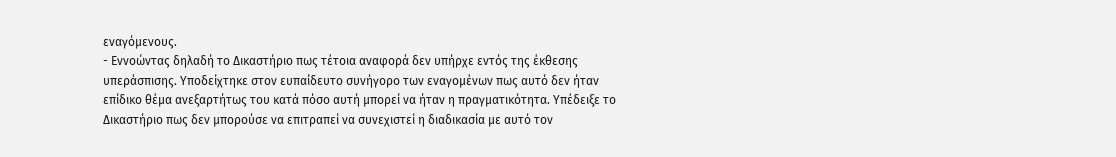εναγόμενους.
- Εννοώντας δηλαδή το Δικαστήριο πως τέτοια αναφορά δεν υπήρχε εντός της έκθεσης υπεράσπισης. Υποδείχτηκε στον ευπαίδευτο συνήγορο των εναγομένων πως αυτό δεν ήταν επίδικο θέμα ανεξαρτήτως του κατά πόσο αυτή μπορεί να ήταν η πραγματικότητα. Υπέδειξε το Δικαστήριο πως δεν μπορούσε να επιτραπεί να συνεχιστεί η διαδικασία με αυτό τον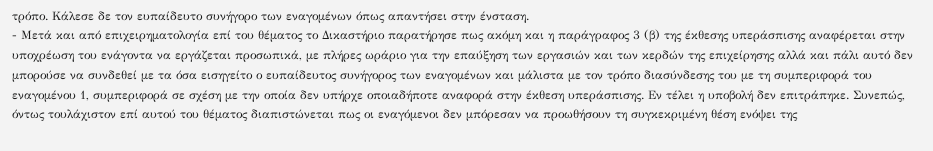τρόπο. Κάλεσε δε τον ευπαίδευτο συνήγορο των εναγομένων όπως απαντήσει στην ένσταση.
- Μετά και από επιχειρηματολογία επί του θέματος το Δικαστήριο παρατήρησε πως ακόμη και η παράγραφος 3 (β) της έκθεσης υπεράσπισης αναφέρεται στην υποχρέωση του ενάγοντα να εργάζεται προσωπικά, με πλήρες ωράριο για την επαύξηση των εργασιών και των κερδών της επιχείρησης αλλά και πάλι αυτό δεν μπορούσε να συνδεθεί με τα όσα εισηγείτο ο ευπαίδευτος συνήγορος των εναγομένων και μάλιστα με τον τρόπο διασύνδεσης του με τη συμπεριφορά του εναγομένου 1, συμπεριφορά σε σχέση με την οποία δεν υπήρχε οποιαδήποτε αναφορά στην έκθεση υπεράσπισης. Εν τέλει η υποβολή δεν επιτράπηκε. Συνεπώς, όντως τουλάχιστον επί αυτού του θέματος διαπιστώνεται πως οι εναγόμενοι δεν μπόρεσαν να προωθήσουν τη συγκεκριμένη θέση ενόψει της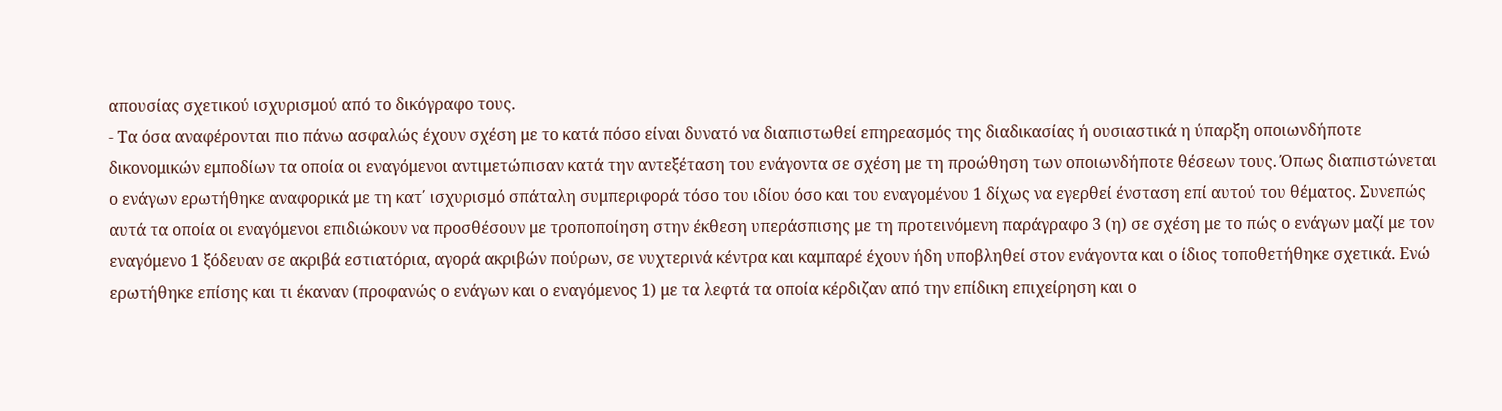απουσίας σχετικού ισχυρισμού από το δικόγραφο τους.
- Τα όσα αναφέρονται πιο πάνω ασφαλώς έχουν σχέση με το κατά πόσο είναι δυνατό να διαπιστωθεί επηρεασμός της διαδικασίας ή ουσιαστικά η ύπαρξη οποιωνδήποτε δικονομικών εμποδίων τα οποία οι εναγόμενοι αντιμετώπισαν κατά την αντεξέταση του ενάγοντα σε σχέση με τη προώθηση των οποιωνδήποτε θέσεων τους. Όπως διαπιστώνεται ο ενάγων ερωτήθηκε αναφορικά με τη κατ΄ ισχυρισμό σπάταλη συμπεριφορά τόσο του ιδίου όσο και του εναγομένου 1 δίχως να εγερθεί ένσταση επί αυτού του θέματος. Συνεπώς αυτά τα οποία οι εναγόμενοι επιδιώκουν να προσθέσουν με τροποποίηση στην έκθεση υπεράσπισης με τη προτεινόμενη παράγραφο 3 (η) σε σχέση με το πώς ο ενάγων μαζί με τον εναγόμενο 1 ξόδευαν σε ακριβά εστιατόρια, αγορά ακριβών πούρων, σε νυχτερινά κέντρα και καμπαρέ έχουν ήδη υποβληθεί στον ενάγοντα και ο ίδιος τοποθετήθηκε σχετικά. Ενώ ερωτήθηκε επίσης και τι έκαναν (προφανώς ο ενάγων και ο εναγόμενος 1) με τα λεφτά τα οποία κέρδιζαν από την επίδικη επιχείρηση και ο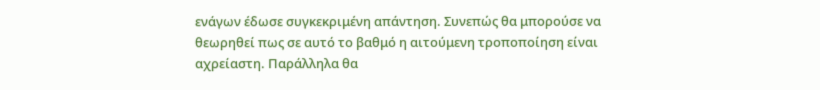ενάγων έδωσε συγκεκριμένη απάντηση. Συνεπώς θα μπορούσε να θεωρηθεί πως σε αυτό το βαθμό η αιτούμενη τροποποίηση είναι αχρείαστη. Παράλληλα θα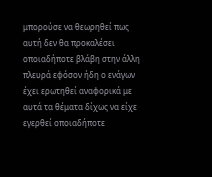μπορούσε να θεωρηθεί πως αυτή δεν θα προκαλέσει οποιαδήποτε βλάβη στην άλλη πλευρά εφόσον ήδη ο ενάγων έχει ερωτηθεί αναφορικά με αυτά τα θέματα δίχως να είχε εγερθεί οποιαδήποτε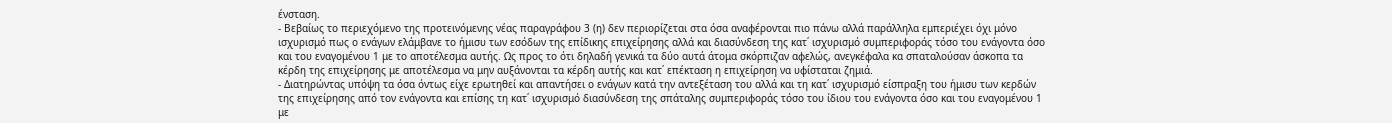ένσταση.
- Βεβαίως το περιεχόμενο της προτεινόμενης νέας παραγράφου 3 (η) δεν περιορίζεται στα όσα αναφέρονται πιο πάνω αλλά παράλληλα εμπεριέχει όχι μόνο ισχυρισμό πως ο ενάγων ελάμβανε το ήμισυ των εσόδων της επίδικης επιχείρησης αλλά και διασύνδεση της κατ΄ ισχυρισμό συμπεριφοράς τόσο του ενάγοντα όσο και του εναγομένου 1 με το αποτέλεσμα αυτής. Ως προς το ότι δηλαδή γενικά τα δύο αυτά άτομα σκόρπιζαν αφελώς, ανεγκέφαλα κα σπαταλούσαν άσκοπα τα κέρδη της επιχείρησης με αποτέλεσμα να μην αυξάνονται τα κέρδη αυτής και κατ΄ επέκταση η επιχείρηση να υφίσταται ζημιά.
- Διατηρώντας υπόψη τα όσα όντως είχε ερωτηθεί και απαντήσει ο ενάγων κατά την αντεξέταση του αλλά και τη κατ΄ ισχυρισμό είσπραξη του ήμισυ των κερδών της επιχείρησης από τον ενάγοντα και επίσης τη κατ΄ ισχυρισμό διασύνδεση της σπάταλης συμπεριφοράς τόσο του ίδιου του ενάγοντα όσο και του εναγομένου 1 με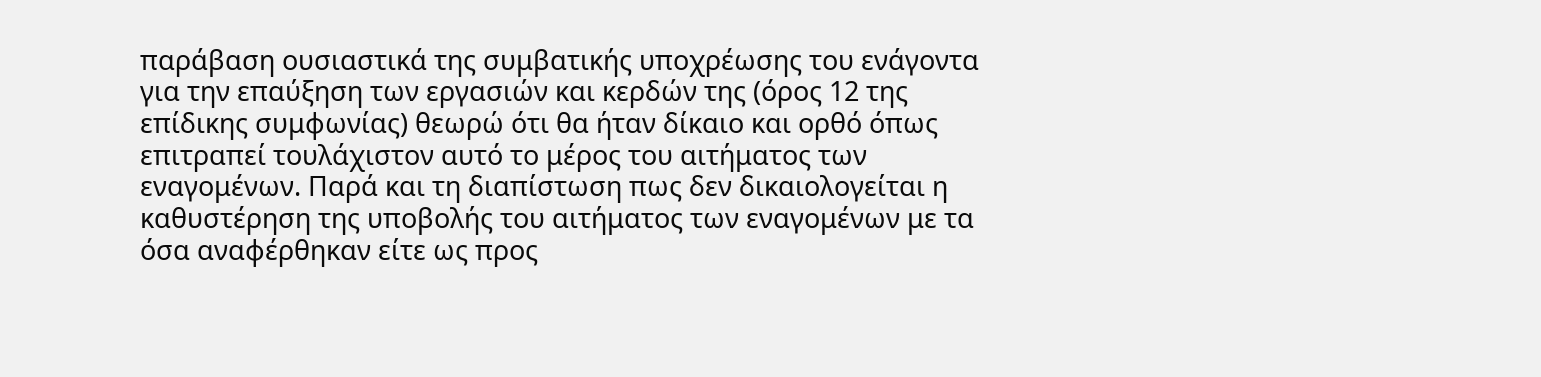παράβαση ουσιαστικά της συμβατικής υποχρέωσης του ενάγοντα για την επαύξηση των εργασιών και κερδών της (όρος 12 της επίδικης συμφωνίας) θεωρώ ότι θα ήταν δίκαιο και ορθό όπως επιτραπεί τουλάχιστον αυτό το μέρος του αιτήματος των εναγομένων. Παρά και τη διαπίστωση πως δεν δικαιολογείται η καθυστέρηση της υποβολής του αιτήματος των εναγομένων με τα όσα αναφέρθηκαν είτε ως προς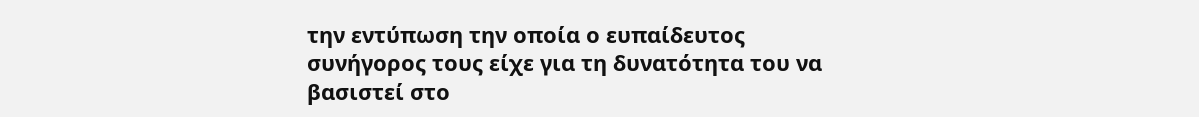την εντύπωση την οποία ο ευπαίδευτος συνήγορος τους είχε για τη δυνατότητα του να βασιστεί στο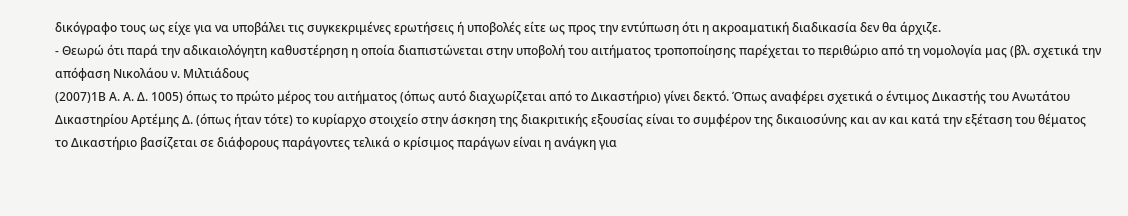δικόγραφο τους ως είχε για να υποβάλει τις συγκεκριμένες ερωτήσεις ή υποβολές είτε ως προς την εντύπωση ότι η ακροαματική διαδικασία δεν θα άρχιζε.
- Θεωρώ ότι παρά την αδικαιολόγητη καθυστέρηση η οποία διαπιστώνεται στην υποβολή του αιτήματος τροποποίησης παρέχεται το περιθώριο από τη νομολογία μας (βλ. σχετικά την απόφαση Νικολάου ν. Μιλτιάδους
(2007)1Β Α. Α. Δ. 1005) όπως το πρώτο μέρος του αιτήματος (όπως αυτό διαχωρίζεται από το Δικαστήριο) γίνει δεκτό. Όπως αναφέρει σχετικά ο έντιμος Δικαστής του Ανωτάτου Δικαστηρίου Αρτέμης Δ. (όπως ήταν τότε) το κυρίαρχο στοιχείο στην άσκηση της διακριτικής εξουσίας είναι το συμφέρον της δικαιοσύνης και αν και κατά την εξέταση του θέματος το Δικαστήριο βασίζεται σε διάφορους παράγοντες τελικά ο κρίσιμος παράγων είναι η ανάγκη για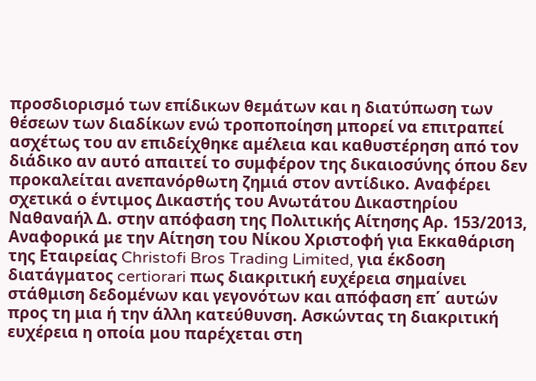προσδιορισμό των επίδικων θεμάτων και η διατύπωση των θέσεων των διαδίκων ενώ τροποποίηση μπορεί να επιτραπεί ασχέτως του αν επιδείχθηκε αμέλεια και καθυστέρηση από τον διάδικο αν αυτό απαιτεί το συμφέρον της δικαιοσύνης όπου δεν προκαλείται ανεπανόρθωτη ζημιά στον αντίδικο. Αναφέρει σχετικά ο έντιμος Δικαστής του Ανωτάτου Δικαστηρίου Ναθαναήλ Δ. στην απόφαση της Πολιτικής Αίτησης Αρ. 153/2013, Αναφορικά με την Αίτηση του Νίκου Χριστοφή για Εκκαθάριση της Εταιρείας Christofi Bros Trading Limited, για έκδοση διατάγματος certiorari πως διακριτική ευχέρεια σημαίνει στάθμιση δεδομένων και γεγονότων και απόφαση επ΄ αυτών προς τη μια ή την άλλη κατεύθυνση. Ασκώντας τη διακριτική ευχέρεια η οποία μου παρέχεται στη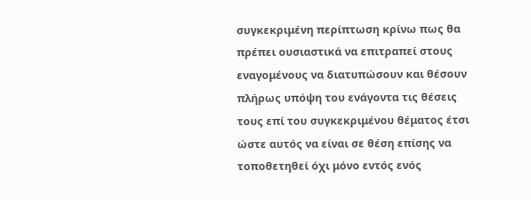συγκεκριμένη περίπτωση κρίνω πως θα πρέπει ουσιαστικά να επιτραπεί στους εναγομένους να διατυπώσουν και θέσουν πλήρως υπόψη του ενάγοντα τις θέσεις τους επί του συγκεκριμένου θέματος έτσι ώστε αυτός να είναι σε θέση επίσης να τοποθετηθεί όχι μόνο εντός ενός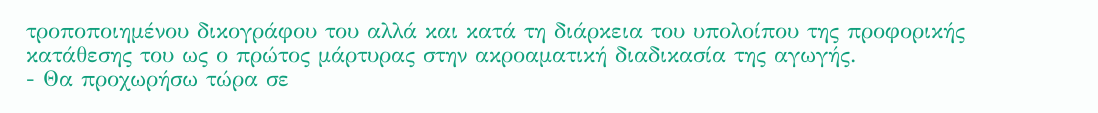τροποποιημένου δικογράφου του αλλά και κατά τη διάρκεια του υπολοίπου της προφορικής κατάθεσης του ως ο πρώτος μάρτυρας στην ακροαματική διαδικασία της αγωγής.
- Θα προχωρήσω τώρα σε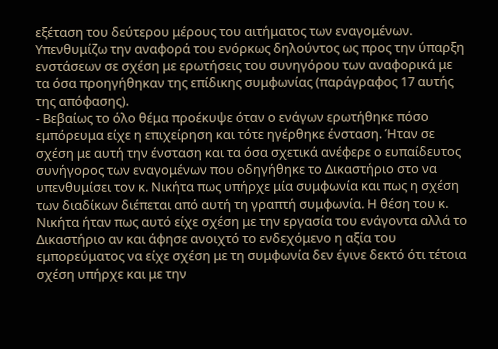εξέταση του δεύτερου μέρους του αιτήματος των εναγομένων. Υπενθυμίζω την αναφορά του ενόρκως δηλούντος ως προς την ύπαρξη ενστάσεων σε σχέση με ερωτήσεις του συνηγόρου των αναφορικά με τα όσα προηγήθηκαν της επίδικης συμφωνίας (παράγραφος 17 αυτής της απόφασης).
- Βεβαίως το όλο θέμα προέκυψε όταν ο ενάγων ερωτήθηκε πόσο εμπόρευμα είχε η επιχείρηση και τότε ηγέρθηκε ένσταση. Ήταν σε σχέση με αυτή την ένσταση και τα όσα σχετικά ανέφερε ο ευπαίδευτος συνήγορος των εναγομένων που οδηγήθηκε το Δικαστήριο στο να υπενθυμίσει τον κ. Νικήτα πως υπήρχε μία συμφωνία και πως η σχέση των διαδίκων διέπεται από αυτή τη γραπτή συμφωνία. Η θέση του κ. Νικήτα ήταν πως αυτό είχε σχέση με την εργασία του ενάγοντα αλλά το Δικαστήριο αν και άφησε ανοιχτό το ενδεχόμενο η αξία του εμπορεύματος να είχε σχέση με τη συμφωνία δεν έγινε δεκτό ότι τέτοια σχέση υπήρχε και με την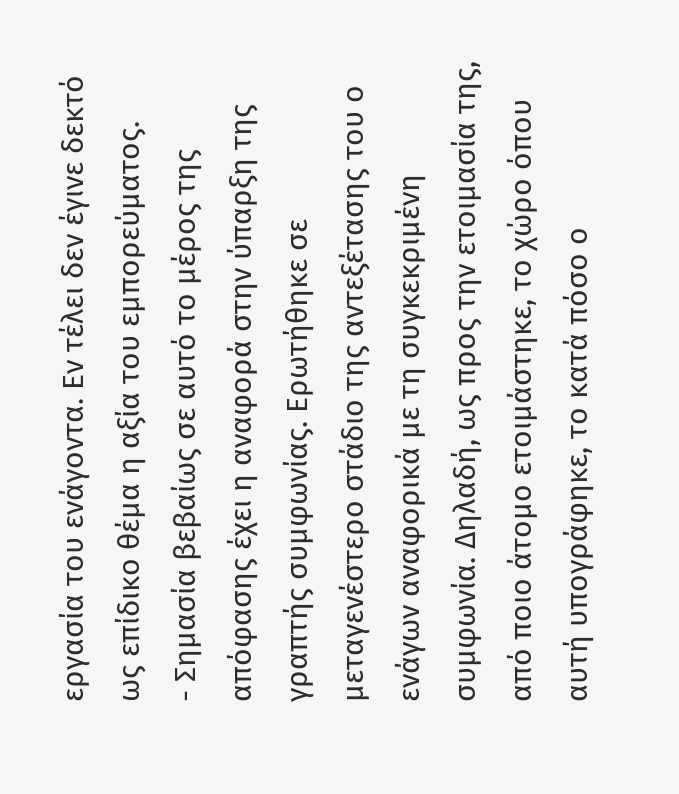εργασία του ενάγοντα. Εν τέλει δεν έγινε δεκτό ως επίδικο θέμα η αξία του εμπορεύματος.
- Σημασία βεβαίως σε αυτό το μέρος της απόφασης έχει η αναφορά στην ύπαρξη της γραπτής συμφωνίας. Ερωτήθηκε σε μεταγενέστερο στάδιο της αντεξέτασης του ο ενάγων αναφορικά με τη συγκεκριμένη συμφωνία. Δηλαδή, ως προς την ετοιμασία της, από ποιο άτομο ετοιμάστηκε, το χώρο όπου αυτή υπογράφηκε, το κατά πόσο ο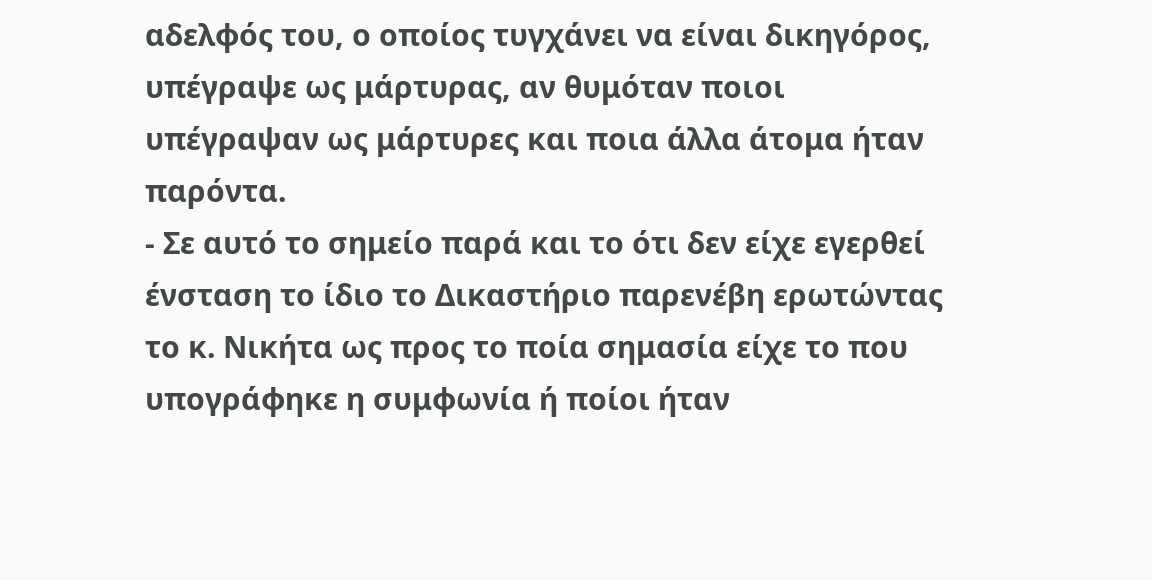αδελφός του, ο οποίος τυγχάνει να είναι δικηγόρος, υπέγραψε ως μάρτυρας, αν θυμόταν ποιοι υπέγραψαν ως μάρτυρες και ποια άλλα άτομα ήταν παρόντα.
- Σε αυτό το σημείο παρά και το ότι δεν είχε εγερθεί ένσταση το ίδιο το Δικαστήριο παρενέβη ερωτώντας το κ. Νικήτα ως προς το ποία σημασία είχε το που υπογράφηκε η συμφωνία ή ποίοι ήταν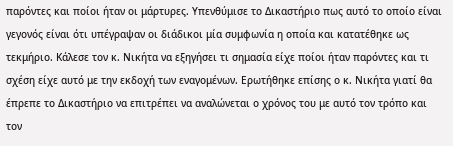παρόντες και ποίοι ήταν οι μάρτυρες. Υπενθύμισε το Δικαστήριο πως αυτό το οποίο είναι γεγονός είναι ότι υπέγραψαν οι διάδικοι μία συμφωνία η οποία και κατατέθηκε ως τεκμήριο. Κάλεσε τον κ. Νικήτα να εξηγήσει τι σημασία είχε ποίοι ήταν παρόντες και τι σχέση είχε αυτό με την εκδοχή των εναγομένων. Ερωτήθηκε επίσης ο κ. Νικήτα γιατί θα έπρεπε το Δικαστήριο να επιτρέπει να αναλώνεται ο χρόνος του με αυτό τον τρόπο και τον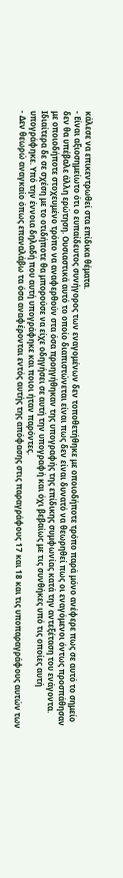κάλεσε να επικεντρωθεί στα επίδικα θέματα.
- Είναι αξιοσημείωτο ότι ο ευπαίδευτος συνήγορος των εναγομένων δεν τοποθετήθηκε με οποιοδήποτε τρόπο παρά μόνο ανέφερε πως σε αυτό το σημείο δεν θα υπέβαλε άλλη ερώτηση. Ουσιαστικά αυτό το οποίο διαπιστώνεται είναι πως δεν είναι δυνατό να θεωρηθεί πως οι εναγόμενοι όντως προσπάθησαν με οποιοδήποτε στοχευμένο τρόπο να αναφερθούν στα όσα προηγήθηκαν της υπογραφής της επίδικης συμφωνίας κατά την αντεξέταση του ενάγοντα. Ιδιαίτερα δε σε σχέση με το οτιδήποτε θα μπορούσε να είχε οδηγήσει σε αυτή την υπογραφή και όχι βεβαίως με τις συνθήκες υπό τις οποίες αυτή υπογράφηκε. Υπό την έννοια δηλαδή που αυτή υπογράφηκε και ποιοι ήταν παρόντες.
- Δεν θεωρώ αναγκαίο όπως επαναλάβω τα όσα αναφέρονται εντός αυτής της απόφασης στις παραγράφους 17 και 18 και τις υποπαραγράφους αυτών των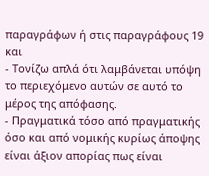παραγράφων ή στις παραγράφους 19 και
- Τονίζω απλά ότι λαμβάνεται υπόψη το περιεχόμενο αυτών σε αυτό το μέρος της απόφασης.
- Πραγματικά τόσο από πραγματικής όσο και από νομικής κυρίως άποψης είναι άξιον απορίας πως είναι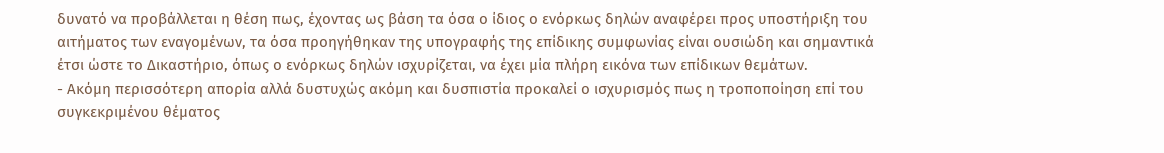δυνατό να προβάλλεται η θέση πως, έχοντας ως βάση τα όσα ο ίδιος ο ενόρκως δηλών αναφέρει προς υποστήριξη του αιτήματος των εναγομένων, τα όσα προηγήθηκαν της υπογραφής της επίδικης συμφωνίας είναι ουσιώδη και σημαντικά έτσι ώστε το Δικαστήριο, όπως ο ενόρκως δηλών ισχυρίζεται, να έχει μία πλήρη εικόνα των επίδικων θεμάτων.
- Ακόμη περισσότερη απορία αλλά δυστυχώς ακόμη και δυσπιστία προκαλεί ο ισχυρισμός πως η τροποποίηση επί του συγκεκριμένου θέματος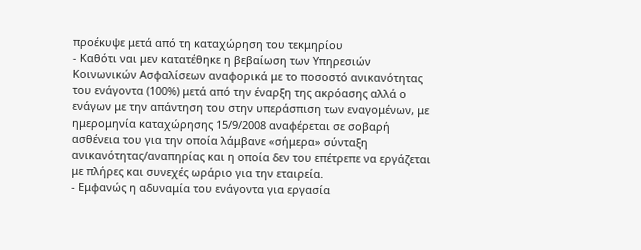προέκυψε μετά από τη καταχώρηση του τεκμηρίου
- Καθότι ναι μεν κατατέθηκε η βεβαίωση των Υπηρεσιών Κοινωνικών Ασφαλίσεων αναφορικά με το ποσοστό ανικανότητας του ενάγοντα (100%) μετά από την έναρξη της ακρόασης αλλά ο ενάγων με την απάντηση του στην υπεράσπιση των εναγομένων, με ημερομηνία καταχώρησης 15/9/2008 αναφέρεται σε σοβαρή ασθένεια του για την οποία λάμβανε «σήμερα» σύνταξη ανικανότητας/αναπηρίας και η οποία δεν του επέτρεπε να εργάζεται με πλήρες και συνεχές ωράριο για την εταιρεία.
- Εμφανώς η αδυναμία του ενάγοντα για εργασία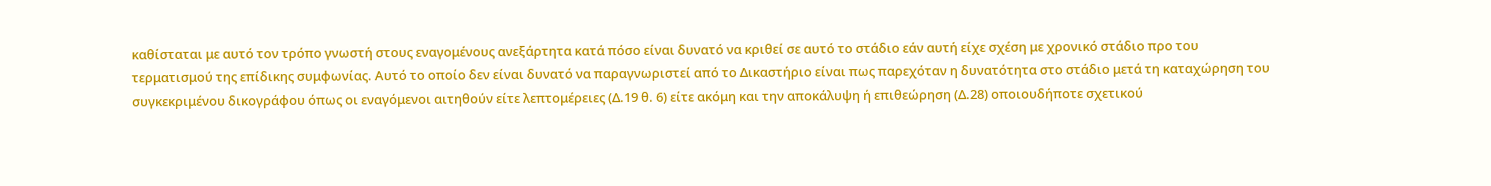καθίσταται με αυτό τον τρόπο γνωστή στους εναγομένους ανεξάρτητα κατά πόσο είναι δυνατό να κριθεί σε αυτό το στάδιο εάν αυτή είχε σχέση με χρονικό στάδιο προ του τερματισμού της επίδικης συμφωνίας. Αυτό το οποίο δεν είναι δυνατό να παραγνωριστεί από το Δικαστήριο είναι πως παρεχόταν η δυνατότητα στο στάδιο μετά τη καταχώρηση του συγκεκριμένου δικογράφου όπως οι εναγόμενοι αιτηθούν είτε λεπτομέρειες (Δ.19 θ. 6) είτε ακόμη και την αποκάλυψη ή επιθεώρηση (Δ.28) οποιουδήποτε σχετικού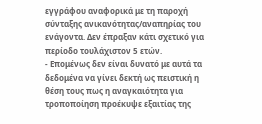εγγράφου αναφορικά με τη παροχή σύνταξης ανικανότητας/αναπηρίας του ενάγοντα. Δεν έπραξαν κάτι σχετικό για περίοδο τουλάχιστον 5 ετών.
- Επομένως δεν είναι δυνατό με αυτά τα δεδομένα να γίνει δεκτή ως πειστική η θέση τους πως η αναγκαιότητα για τροποποίηση προέκυψε εξαιτίας της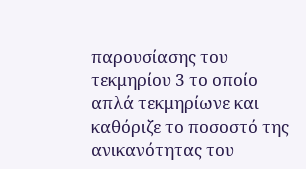παρουσίασης του τεκμηρίου 3 το οποίο απλά τεκμηρίωνε και καθόριζε το ποσοστό της ανικανότητας του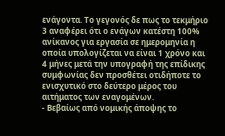ενάγοντα. Το γεγονός δε πως το τεκμήριο 3 αναφέρει ότι ο ενάγων κατέστη 100% ανίκανος για εργασία σε ημερομηνία η οποία υπολογίζεται να είναι 1 χρόνο και 4 μήνες μετά την υπογραφή της επίδικης συμφωνίας δεν προσθέτει οτιδήποτε το ενισχυτικό στο δεύτερο μέρος του αιτήματος των εναγομένων.
- Βεβαίως από νομικής άποψης το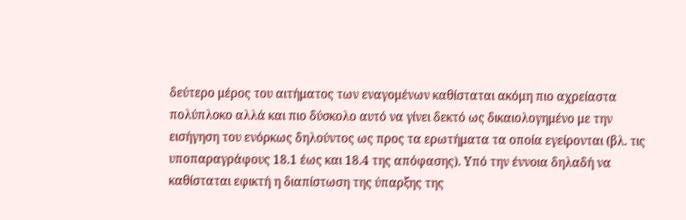δεύτερο μέρος του αιτήματος των εναγομένων καθίσταται ακόμη πιο αχρείαστα πολύπλοκο αλλά και πιο δύσκολο αυτό να γίνει δεκτό ως δικαιολογημένο με την εισήγηση του ενόρκως δηλούντος ως προς τα ερωτήματα τα οποία εγείρονται (βλ. τις υποπαραγράφους 18.1 έως και 18.4 της απόφασης). Υπό την έννοια δηλαδή να καθίσταται εφικτή η διαπίστωση της ύπαρξης της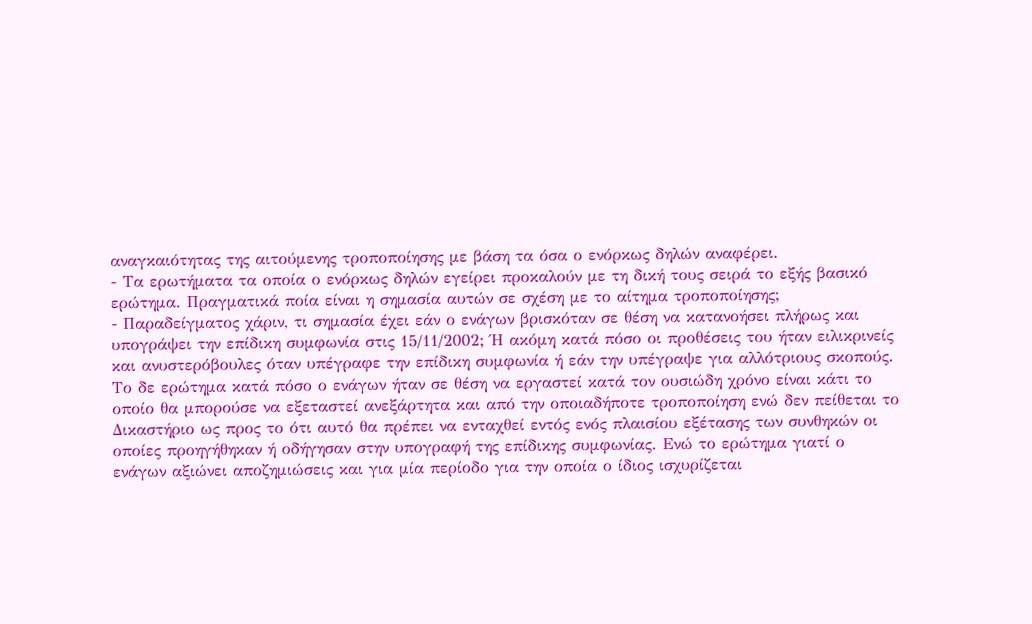αναγκαιότητας της αιτούμενης τροποποίησης με βάση τα όσα ο ενόρκως δηλών αναφέρει.
- Τα ερωτήματα τα οποία ο ενόρκως δηλών εγείρει προκαλούν με τη δική τους σειρά το εξής βασικό ερώτημα. Πραγματικά ποία είναι η σημασία αυτών σε σχέση με το αίτημα τροποποίησης;
- Παραδείγματος χάριν, τι σημασία έχει εάν ο ενάγων βρισκόταν σε θέση να κατανοήσει πλήρως και υπογράψει την επίδικη συμφωνία στις 15/11/2002; Ή ακόμη κατά πόσο οι προθέσεις του ήταν ειλικρινείς και ανυστερόβουλες όταν υπέγραφε την επίδικη συμφωνία ή εάν την υπέγραψε για αλλότριους σκοπούς. Το δε ερώτημα κατά πόσο ο ενάγων ήταν σε θέση να εργαστεί κατά τον ουσιώδη χρόνο είναι κάτι το οποίο θα μπορούσε να εξεταστεί ανεξάρτητα και από την οποιαδήποτε τροποποίηση ενώ δεν πείθεται το Δικαστήριο ως προς το ότι αυτό θα πρέπει να ενταχθεί εντός ενός πλαισίου εξέτασης των συνθηκών οι οποίες προηγήθηκαν ή οδήγησαν στην υπογραφή της επίδικης συμφωνίας. Ενώ το ερώτημα γιατί ο ενάγων αξιώνει αποζημιώσεις και για μία περίοδο για την οποία ο ίδιος ισχυρίζεται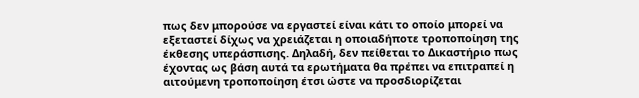πως δεν μπορούσε να εργαστεί είναι κάτι το οποίο μπορεί να εξεταστεί δίχως να χρειάζεται η οποιαδήποτε τροποποίηση της έκθεσης υπεράσπισης. Δηλαδή, δεν πείθεται το Δικαστήριο πως έχοντας ως βάση αυτά τα ερωτήματα θα πρέπει να επιτραπεί η αιτούμενη τροποποίηση έτσι ώστε να προσδιορίζεται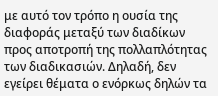με αυτό τον τρόπο η ουσία της διαφοράς μεταξύ των διαδίκων προς αποτροπή της πολλαπλότητας των διαδικασιών. Δηλαδή, δεν εγείρει θέματα ο ενόρκως δηλών τα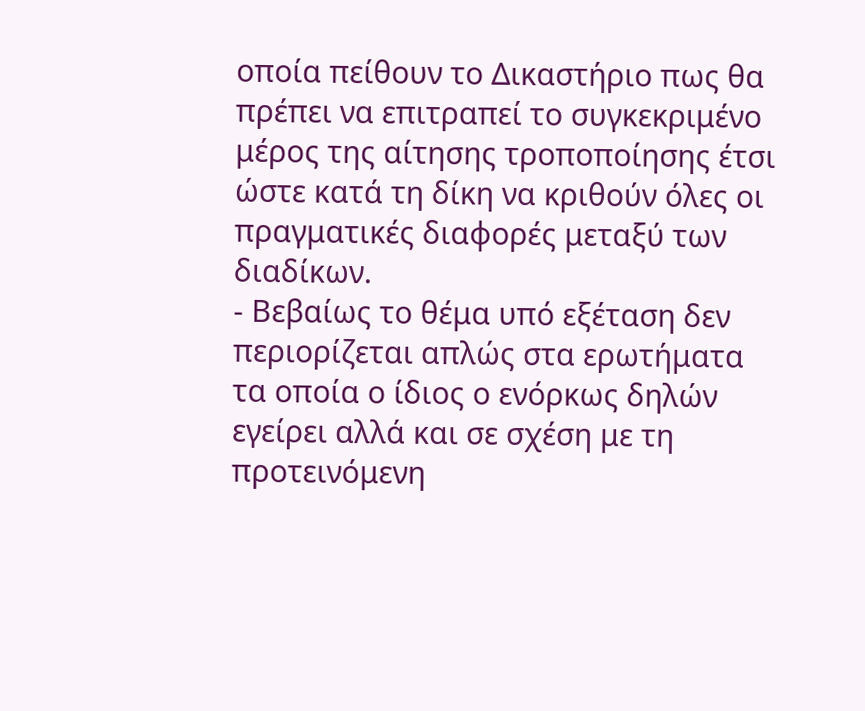οποία πείθουν το Δικαστήριο πως θα πρέπει να επιτραπεί το συγκεκριμένο μέρος της αίτησης τροποποίησης έτσι ώστε κατά τη δίκη να κριθούν όλες οι πραγματικές διαφορές μεταξύ των διαδίκων.
- Βεβαίως το θέμα υπό εξέταση δεν περιορίζεται απλώς στα ερωτήματα τα οποία ο ίδιος ο ενόρκως δηλών εγείρει αλλά και σε σχέση με τη προτεινόμενη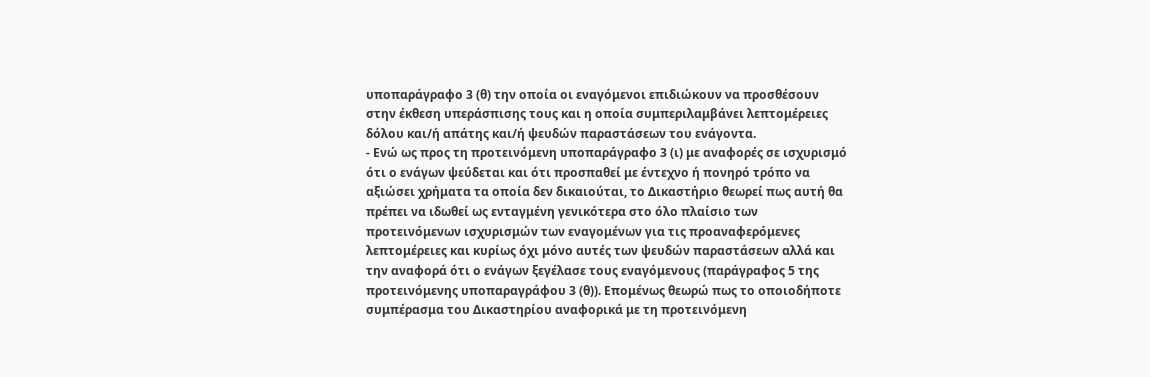υποπαράγραφο 3 (θ) την οποία οι εναγόμενοι επιδιώκουν να προσθέσουν στην έκθεση υπεράσπισης τους και η οποία συμπεριλαμβάνει λεπτομέρειες δόλου και/ή απάτης και/ή ψευδών παραστάσεων του ενάγοντα.
- Ενώ ως προς τη προτεινόμενη υποπαράγραφο 3 (ι) με αναφορές σε ισχυρισμό ότι ο ενάγων ψεύδεται και ότι προσπαθεί με έντεχνο ή πονηρό τρόπο να αξιώσει χρήματα τα οποία δεν δικαιούται, το Δικαστήριο θεωρεί πως αυτή θα πρέπει να ιδωθεί ως ενταγμένη γενικότερα στο όλο πλαίσιο των προτεινόμενων ισχυρισμών των εναγομένων για τις προαναφερόμενες λεπτομέρειες και κυρίως όχι μόνο αυτές των ψευδών παραστάσεων αλλά και την αναφορά ότι ο ενάγων ξεγέλασε τους εναγόμενους (παράγραφος 5 της προτεινόμενης υποπαραγράφου 3 (θ)). Επομένως θεωρώ πως το οποιοδήποτε συμπέρασμα του Δικαστηρίου αναφορικά με τη προτεινόμενη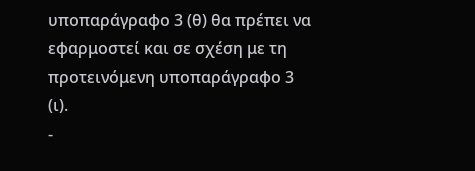υποπαράγραφο 3 (θ) θα πρέπει να εφαρμοστεί και σε σχέση με τη προτεινόμενη υποπαράγραφο 3 (ι).
-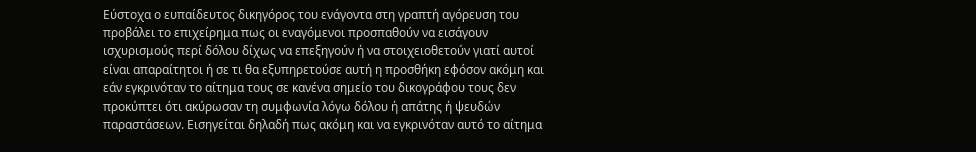Εύστοχα ο ευπαίδευτος δικηγόρος του ενάγοντα στη γραπτή αγόρευση του προβάλει το επιχείρημα πως οι εναγόμενοι προσπαθούν να εισάγουν ισχυρισμούς περί δόλου δίχως να επεξηγούν ή να στοιχειοθετούν γιατί αυτοί είναι απαραίτητοι ή σε τι θα εξυπηρετούσε αυτή η προσθήκη εφόσον ακόμη και εάν εγκρινόταν το αίτημα τους σε κανένα σημείο του δικογράφου τους δεν προκύπτει ότι ακύρωσαν τη συμφωνία λόγω δόλου ή απάτης ή ψευδών παραστάσεων. Εισηγείται δηλαδή πως ακόμη και να εγκρινόταν αυτό το αίτημα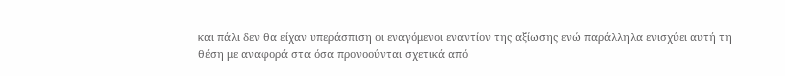και πάλι δεν θα είχαν υπεράσπιση οι εναγόμενοι εναντίον της αξίωσης ενώ παράλληλα ενισχύει αυτή τη θέση με αναφορά στα όσα προνοούνται σχετικά από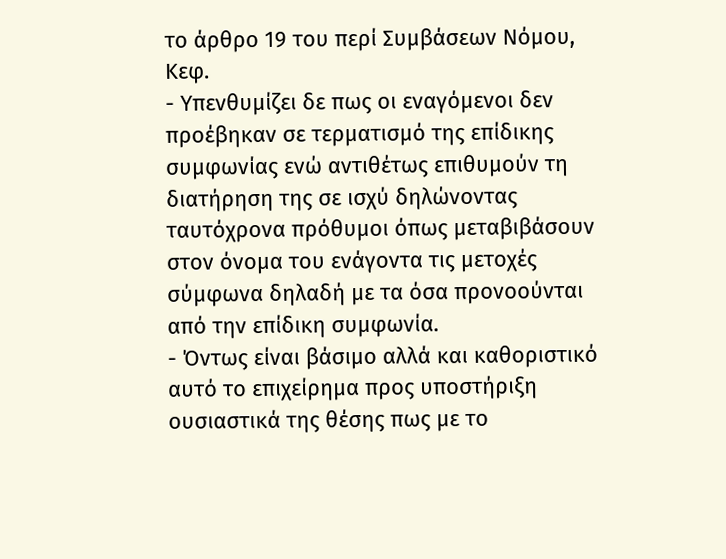το άρθρο 19 του περί Συμβάσεων Νόμου, Κεφ.
- Υπενθυμίζει δε πως οι εναγόμενοι δεν προέβηκαν σε τερματισμό της επίδικης συμφωνίας ενώ αντιθέτως επιθυμούν τη διατήρηση της σε ισχύ δηλώνοντας ταυτόχρονα πρόθυμοι όπως μεταβιβάσουν στον όνομα του ενάγοντα τις μετοχές σύμφωνα δηλαδή με τα όσα προνοούνται από την επίδικη συμφωνία.
- Όντως είναι βάσιμο αλλά και καθοριστικό αυτό το επιχείρημα προς υποστήριξη ουσιαστικά της θέσης πως με το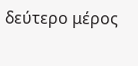δεύτερο μέρος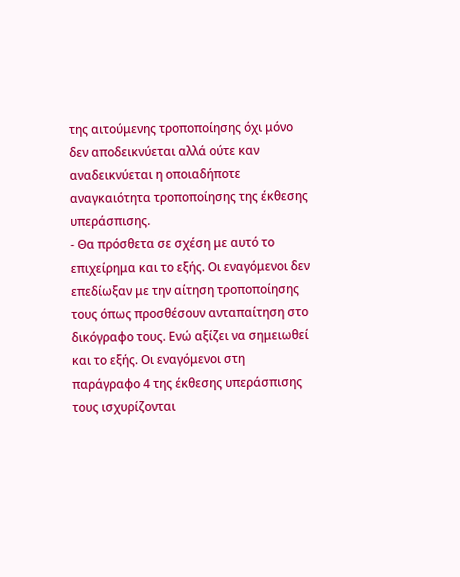της αιτούμενης τροποποίησης όχι μόνο δεν αποδεικνύεται αλλά ούτε καν αναδεικνύεται η οποιαδήποτε αναγκαιότητα τροποποίησης της έκθεσης υπεράσπισης.
- Θα πρόσθετα σε σχέση με αυτό το επιχείρημα και το εξής. Οι εναγόμενοι δεν επεδίωξαν με την αίτηση τροποποίησης τους όπως προσθέσουν ανταπαίτηση στο δικόγραφο τους. Ενώ αξίζει να σημειωθεί και το εξής. Οι εναγόμενοι στη παράγραφο 4 της έκθεσης υπεράσπισης τους ισχυρίζονται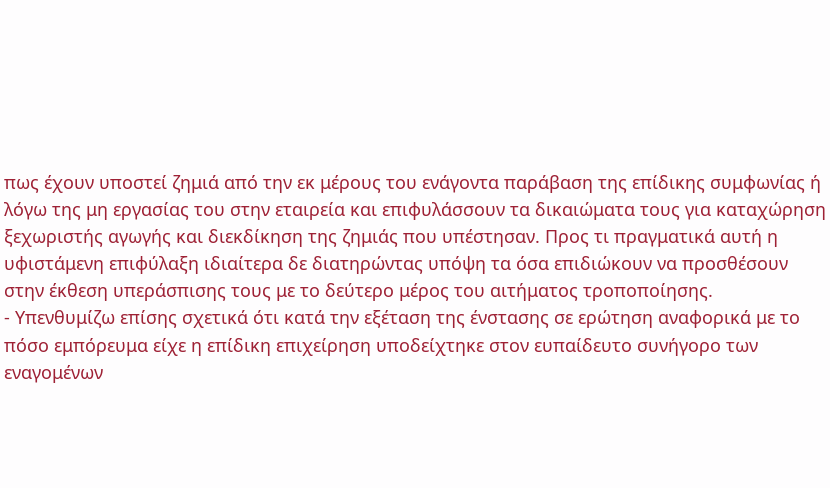πως έχουν υποστεί ζημιά από την εκ μέρους του ενάγοντα παράβαση της επίδικης συμφωνίας ή λόγω της μη εργασίας του στην εταιρεία και επιφυλάσσουν τα δικαιώματα τους για καταχώρηση ξεχωριστής αγωγής και διεκδίκηση της ζημιάς που υπέστησαν. Προς τι πραγματικά αυτή η υφιστάμενη επιφύλαξη ιδιαίτερα δε διατηρώντας υπόψη τα όσα επιδιώκουν να προσθέσουν στην έκθεση υπεράσπισης τους με το δεύτερο μέρος του αιτήματος τροποποίησης.
- Υπενθυμίζω επίσης σχετικά ότι κατά την εξέταση της ένστασης σε ερώτηση αναφορικά με το πόσο εμπόρευμα είχε η επίδικη επιχείρηση υποδείχτηκε στον ευπαίδευτο συνήγορο των εναγομένων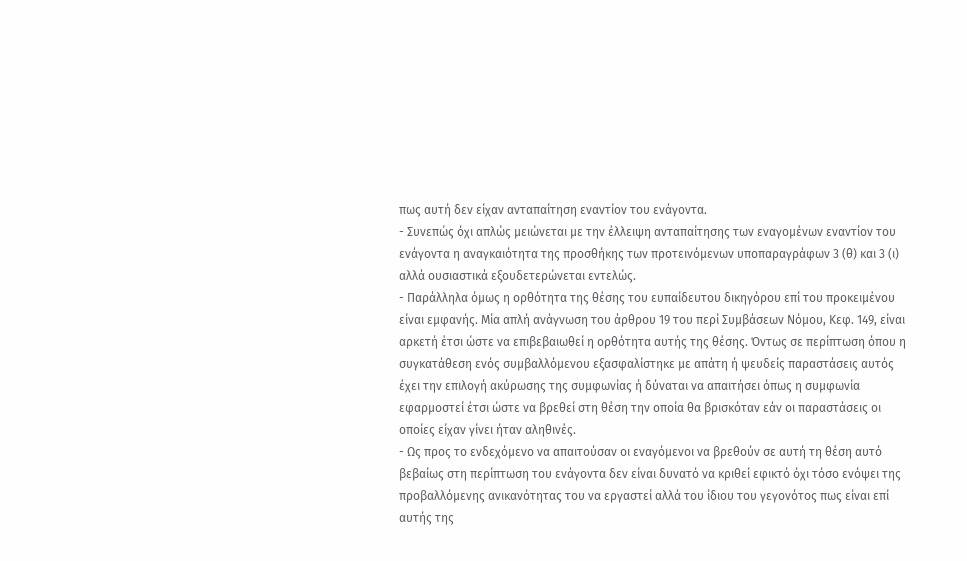πως αυτή δεν είχαν ανταπαίτηση εναντίον του ενάγοντα.
- Συνεπώς όχι απλώς μειώνεται με την έλλειψη ανταπαίτησης των εναγομένων εναντίον του ενάγοντα η αναγκαιότητα της προσθήκης των προτεινόμενων υποπαραγράφων 3 (θ) και 3 (ι) αλλά ουσιαστικά εξουδετερώνεται εντελώς.
- Παράλληλα όμως η ορθότητα της θέσης του ευπαίδευτου δικηγόρου επί του προκειμένου είναι εμφανής. Μία απλή ανάγνωση του άρθρου 19 του περί Συμβάσεων Νόμου, Κεφ. 149, είναι αρκετή έτσι ώστε να επιβεβαιωθεί η ορθότητα αυτής της θέσης. Όντως σε περίπτωση όπου η συγκατάθεση ενός συμβαλλόμενου εξασφαλίστηκε με απάτη ή ψευδείς παραστάσεις αυτός έχει την επιλογή ακύρωσης της συμφωνίας ή δύναται να απαιτήσει όπως η συμφωνία εφαρμοστεί έτσι ώστε να βρεθεί στη θέση την οποία θα βρισκόταν εάν οι παραστάσεις οι οποίες είχαν γίνει ήταν αληθινές.
- Ως προς το ενδεχόμενο να απαιτούσαν οι εναγόμενοι να βρεθούν σε αυτή τη θέση αυτό βεβαίως στη περίπτωση του ενάγοντα δεν είναι δυνατό να κριθεί εφικτό όχι τόσο ενόψει της προβαλλόμενης ανικανότητας του να εργαστεί αλλά του ίδιου του γεγονότος πως είναι επί αυτής της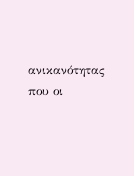ανικανότητας που οι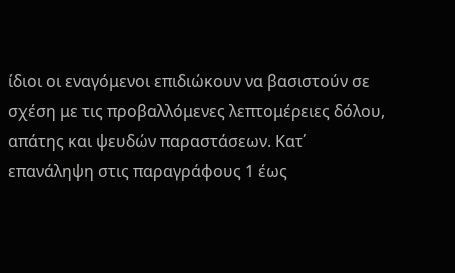ίδιοι οι εναγόμενοι επιδιώκουν να βασιστούν σε σχέση με τις προβαλλόμενες λεπτομέρειες δόλου, απάτης και ψευδών παραστάσεων. Κατ΄ επανάληψη στις παραγράφους 1 έως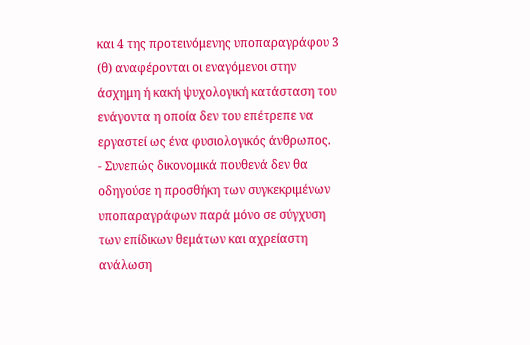και 4 της προτεινόμενης υποπαραγράφου 3 (θ) αναφέρονται οι εναγόμενοι στην άσχημη ή κακή ψυχολογική κατάσταση του ενάγοντα η οποία δεν του επέτρεπε να εργαστεί ως ένα φυσιολογικός άνθρωπος.
- Συνεπώς δικονομικά πουθενά δεν θα οδηγούσε η προσθήκη των συγκεκριμένων υποπαραγράφων παρά μόνο σε σύγχυση των επίδικων θεμάτων και αχρείαστη ανάλωση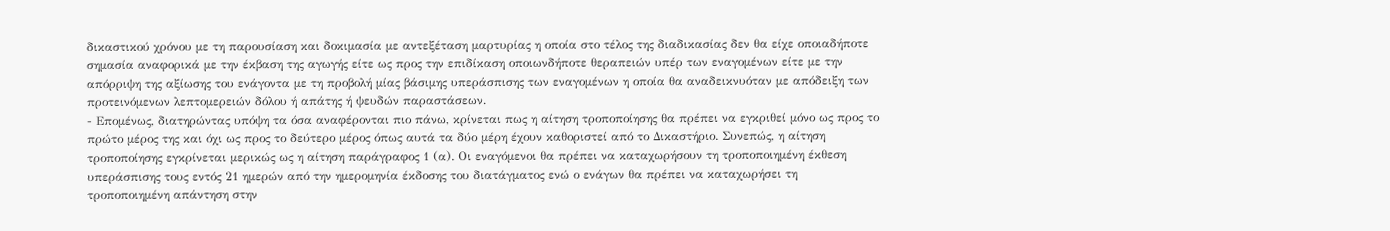δικαστικού χρόνου με τη παρουσίαση και δοκιμασία με αντεξέταση μαρτυρίας η οποία στο τέλος της διαδικασίας δεν θα είχε οποιαδήποτε σημασία αναφορικά με την έκβαση της αγωγής είτε ως προς την επιδίκαση οποιωνδήποτε θεραπειών υπέρ των εναγομένων είτε με την απόρριψη της αξίωσης του ενάγοντα με τη προβολή μίας βάσιμης υπεράσπισης των εναγομένων η οποία θα αναδεικνυόταν με απόδειξη των προτεινόμενων λεπτομερειών δόλου ή απάτης ή ψευδών παραστάσεων.
- Επομένως, διατηρώντας υπόψη τα όσα αναφέρονται πιο πάνω, κρίνεται πως η αίτηση τροποποίησης θα πρέπει να εγκριθεί μόνο ως προς το πρώτο μέρος της και όχι ως προς το δεύτερο μέρος όπως αυτά τα δύο μέρη έχουν καθοριστεί από το Δικαστήριο. Συνεπώς, η αίτηση τροποποίησης εγκρίνεται μερικώς ως η αίτηση παράγραφος 1 (α). Οι εναγόμενοι θα πρέπει να καταχωρήσουν τη τροποποιημένη έκθεση υπεράσπισης τους εντός 21 ημερών από την ημερομηνία έκδοσης του διατάγματος ενώ ο ενάγων θα πρέπει να καταχωρήσει τη τροποποιημένη απάντηση στην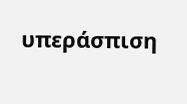υπεράσπιση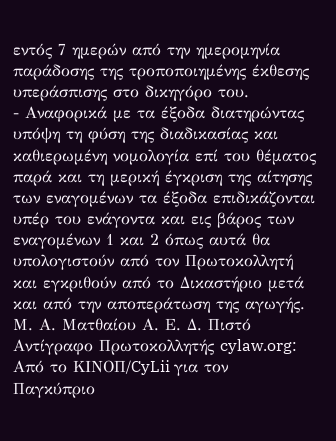εντός 7 ημερών από την ημερομηνία παράδοσης της τροποποιημένης έκθεσης υπεράσπισης στο δικηγόρο του.
- Αναφορικά με τα έξοδα διατηρώντας υπόψη τη φύση της διαδικασίας και καθιερωμένη νομολογία επί του θέματος παρά και τη μερική έγκριση της αίτησης των εναγομένων τα έξοδα επιδικάζονται υπέρ του ενάγοντα και εις βάρος των εναγομένων 1 και 2 όπως αυτά θα υπολογιστούν από τον Πρωτοκολλητή και εγκριθούν από το Δικαστήριο μετά και από την αποπεράτωση της αγωγής. Μ. Α. Ματθαίου Α. Ε. Δ. Πιστό Αντίγραφο Πρωτοκολλητής cylaw.org: Από το ΚΙΝOΠ/CyLii για τον Παγκύπριο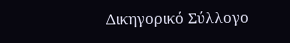Δικηγορικό Σύλλογο